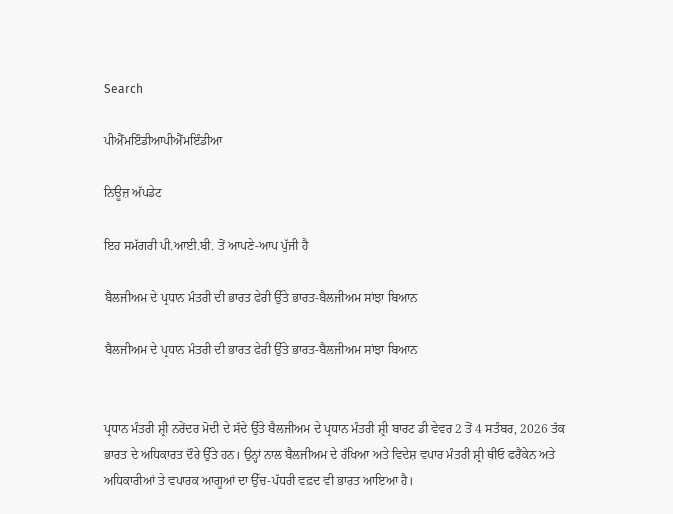Search

ਪੀਐੱਮਇੰਡੀਆਪੀਐੱਮਇੰਡੀਆ

ਨਿਊਜ਼ ਅੱਪਡੇਟ

ਇਹ ਸਮੱਗਰੀ ਪੀ.ਆਈ.ਬੀ. ਤੋਂ ਆਪਣੇ-ਆਪ ਪੁੱਜੀ ਹੈ

ਬੈਲਜੀਅਮ ਦੇ ਪ੍ਰਧਾਨ ਮੰਤਰੀ ਦੀ ਭਾਰਤ ਫੇਰੀ ਉੱਤੇ ਭਾਰਤ-ਬੈਲਜੀਅਮ ਸਾਂਝਾ ਬਿਆਨ

ਬੈਲਜੀਅਮ ਦੇ ਪ੍ਰਧਾਨ ਮੰਤਰੀ ਦੀ ਭਾਰਤ ਫੇਰੀ ਉੱਤੇ ਭਾਰਤ-ਬੈਲਜੀਅਮ ਸਾਂਝਾ ਬਿਆਨ


ਪ੍ਰਧਾਨ ਮੰਤਰੀ ਸ਼੍ਰੀ ਨਰੇਂਦਰ ਮੋਦੀ ਦੇ ਸੱਦੇ ਉੱਤੇ ਬੈਲਜੀਅਮ ਦੇ ਪ੍ਰਧਾਨ ਮੰਤਰੀ ਸ਼੍ਰੀ ਬਾਰਟ ਡੀ ਵੇਵਰ 2 ਤੋਂ 4 ਸਤੰਬਰ, 2026 ਤੱਕ ਭਾਰਤ ਦੇ ਅਧਿਕਾਰਤ ਦੌਰੇ ਉੱਤੇ ਹਨ। ਉਨ੍ਹਾਂ ਨਾਲ ਬੈਲਜੀਅਮ ਦੇ ਰੱਖਿਆ ਅਤੇ ਵਿਦੇਸ਼ ਵਪਾਰ ਮੰਤਰੀ ਸ਼੍ਰੀ ਥੀਓ ਫਰੈਂਕੇਨ ਅਤੇ ਅਧਿਕਾਰੀਆਂ ਤੇ ਵਪਾਰਕ ਆਗੂਆਂ ਦਾ ਉੱਚ-ਪੱਧਰੀ ਵਫ਼ਦ ਵੀ ਭਾਰਤ ਆਇਆ ਹੈ।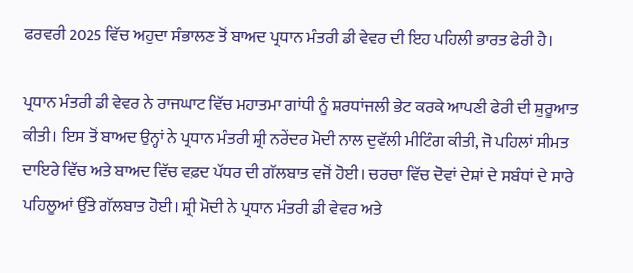ਫਰਵਰੀ 2025 ਵਿੱਚ ਅਹੁਦਾ ਸੰਭਾਲਣ ਤੋਂ ਬਾਅਦ ਪ੍ਰਧਾਨ ਮੰਤਰੀ ਡੀ ਵੇਵਰ ਦੀ ਇਹ ਪਹਿਲੀ ਭਾਰਤ ਫੇਰੀ ਹੈ।

ਪ੍ਰਧਾਨ ਮੰਤਰੀ ਡੀ ਵੇਵਰ ਨੇ ਰਾਜਘਾਟ ਵਿੱਚ ਮਹਾਤਮਾ ਗਾਂਧੀ ਨੂੰ ਸ਼ਰਧਾਂਜਲੀ ਭੇਟ ਕਰਕੇ ਆਪਣੀ ਫੇਰੀ ਦੀ ਸ਼ੁਰੂਆਤ ਕੀਤੀ। ਇਸ ਤੋਂ ਬਾਅਦ ਉਨ੍ਹਾਂ ਨੇ ਪ੍ਰਧਾਨ ਮੰਤਰੀ ਸ਼੍ਰੀ ਨਰੇਂਦਰ ਮੋਦੀ ਨਾਲ ਦੁਵੱਲੀ ਮੀਟਿੰਗ ਕੀਤੀ, ਜੋ ਪਹਿਲਾਂ ਸੀਮਤ ਦਾਇਰੇ ਵਿੱਚ ਅਤੇ ਬਾਅਦ ਵਿੱਚ ਵਫ਼ਦ ਪੱਧਰ ਦੀ ਗੱਲਬਾਤ ਵਜੋਂ ਹੋਈ। ਚਰਚਾ ਵਿੱਚ ਦੋਵਾਂ ਦੇਸ਼ਾਂ ਦੇ ਸਬੰਧਾਂ ਦੇ ਸਾਰੇ ਪਹਿਲੂਆਂ ਉੱਤੇ ਗੱਲਬਾਤ ਹੋਈ। ਸ਼੍ਰੀ ਮੋਦੀ ਨੇ ਪ੍ਰਧਾਨ ਮੰਤਰੀ ਡੀ ਵੇਵਰ ਅਤੇ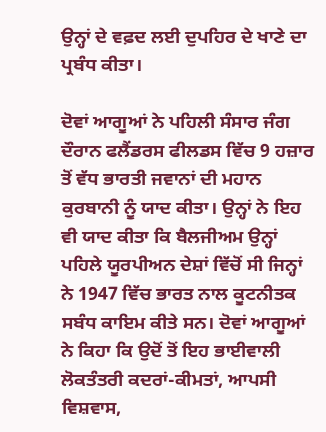ਉਨ੍ਹਾਂ ਦੇ ਵਫ਼ਦ ਲਈ ਦੁਪਹਿਰ ਦੇ ਖਾਣੇ ਦਾ ਪ੍ਰਬੰਧ ਕੀਤਾ।

ਦੋਵਾਂ ਆਗੂਆਂ ਨੇ ਪਹਿਲੀ ਸੰਸਾਰ ਜੰਗ ਦੌਰਾਨ ਫਲੈਂਡਰਸ ਫੀਲਡਸ ਵਿੱਚ 9 ਹਜ਼ਾਰ ਤੋਂ ਵੱਧ ਭਾਰਤੀ ਜਵਾਨਾਂ ਦੀ ਮਹਾਨ ਕੁਰਬਾਨੀ ਨੂੰ ਯਾਦ ਕੀਤਾ। ਉਨ੍ਹਾਂ ਨੇ ਇਹ ਵੀ ਯਾਦ ਕੀਤਾ ਕਿ ਬੈਲਜੀਅਮ ਉਨ੍ਹਾਂ ਪਹਿਲੇ ਯੂਰਪੀਅਨ ਦੇਸ਼ਾਂ ਵਿੱਚੋਂ ਸੀ ਜਿਨ੍ਹਾਂ ਨੇ 1947 ਵਿੱਚ ਭਾਰਤ ਨਾਲ ਕੂਟਨੀਤਕ ਸਬੰਧ ਕਾਇਮ ਕੀਤੇ ਸਨ। ਦੋਵਾਂ ਆਗੂਆਂ ਨੇ ਕਿਹਾ ਕਿ ਉਦੋਂ ਤੋਂ ਇਹ ਭਾਈਵਾਲੀ ਲੋਕਤੰਤਰੀ ਕਦਰਾਂ-ਕੀਮਤਾਂ, ਆਪਸੀ ਵਿਸ਼ਵਾਸ,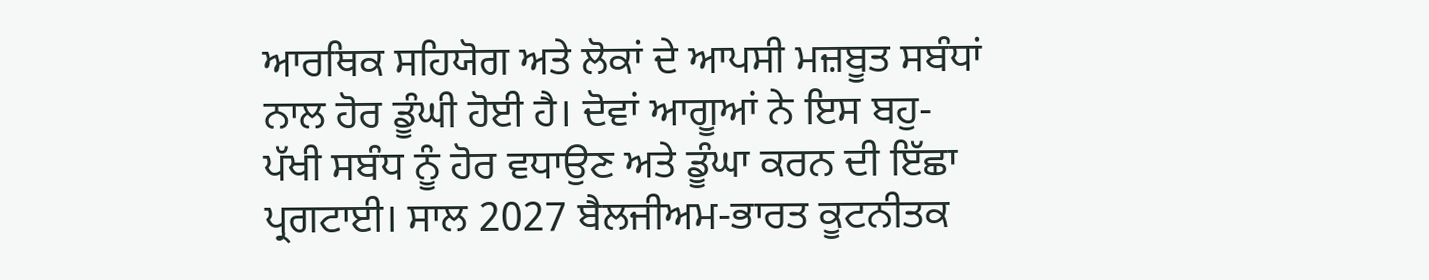ਆਰਥਿਕ ਸਹਿਯੋਗ ਅਤੇ ਲੋਕਾਂ ਦੇ ਆਪਸੀ ਮਜ਼ਬੂਤ ਸਬੰਧਾਂ ਨਾਲ ਹੋਰ ਡੂੰਘੀ ਹੋਈ ਹੈ। ਦੋਵਾਂ ਆਗੂਆਂ ਨੇ ਇਸ ਬਹੁ-ਪੱਖੀ ਸਬੰਧ ਨੂੰ ਹੋਰ ਵਧਾਉਣ ਅਤੇ ਡੂੰਘਾ ਕਰਨ ਦੀ ਇੱਛਾ ਪ੍ਰਗਟਾਈ। ਸਾਲ 2027 ਬੈਲਜੀਅਮ-ਭਾਰਤ ਕੂਟਨੀਤਕ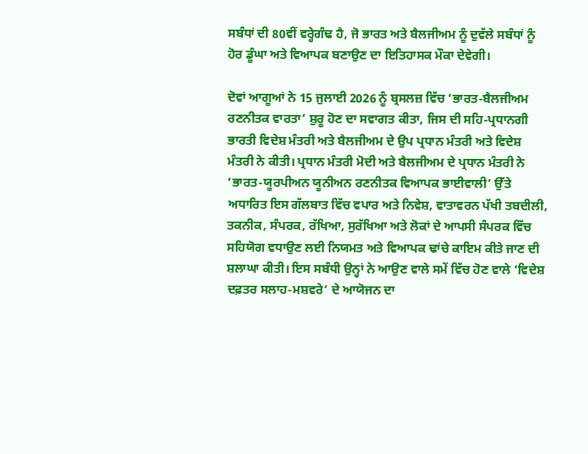ਸਬੰਧਾਂ ਦੀ 80ਵੀਂ ਵਰ੍ਹੇਗੰਢ ਹੈ, ਜੋ ਭਾਰਤ ਅਤੇ ਬੈਲਜੀਅਮ ਨੂੰ ਦੁਵੱਲੇ ਸਬੰਧਾਂ ਨੂੰ ਹੋਰ ਡੂੰਘਾ ਅਤੇ ਵਿਆਪਕ ਬਣਾਉਣ ਦਾ ਇਤਿਹਾਸਕ ਮੌਕਾ ਦੇਵੇਗੀ।

ਦੋਵਾਂ ਆਗੂਆਂ ਨੇ 15 ਜੁਲਾਈ 2026 ਨੂੰ ਬ੍ਰਸਲਜ਼ ਵਿੱਚ ‘ਭਾਰਤ-ਬੈਲਜੀਅਮ ਰਣਨੀਤਕ ਵਾਰਤਾ’ ਸ਼ੁਰੂ ਹੋਣ ਦਾ ਸਵਾਗਤ ਕੀਤਾ, ਜਿਸ ਦੀ ਸਹਿ-ਪ੍ਰਧਾਨਗੀ ਭਾਰਤੀ ਵਿਦੇਸ਼ ਮੰਤਰੀ ਅਤੇ ਬੈਲਜੀਅਮ ਦੇ ਉਪ ਪ੍ਰਧਾਨ ਮੰਤਰੀ ਅਤੇ ਵਿਦੇਸ਼ ਮੰਤਰੀ ਨੇ ਕੀਤੀ। ਪ੍ਰਧਾਨ ਮੰਤਰੀ ਮੋਦੀ ਅਤੇ ਬੈਲਜੀਅਮ ਦੇ ਪ੍ਰਧਾਨ ਮੰਤਰੀ ਨੇ ‘ਭਾਰਤ-ਯੂਰਪੀਅਨ ਯੂਨੀਅਨ ਰਣਨੀਤਕ ਵਿਆਪਕ ਭਾਈਵਾਲੀ’ ਉੱਤੇ ਅਧਾਰਿਤ ਇਸ ਗੱਲਬਾਤ ਵਿੱਚ ਵਪਾਰ ਅਤੇ ਨਿਵੇਸ਼, ਵਾਤਾਵਰਨ ਪੱਖੀ ਤਬਦੀਲੀ, ਤਕਨੀਕ, ਸੰਪਰਕ, ਰੱਖਿਆ, ਸੁਰੱਖਿਆ ਅਤੇ ਲੋਕਾਂ ਦੇ ਆਪਸੀ ਸੰਪਰਕ ਵਿੱਚ ਸਹਿਯੋਗ ਵਧਾਉਣ ਲਈ ਨਿਯਮਤ ਅਤੇ ਵਿਆਪਕ ਢਾਂਚੇ ਕਾਇਮ ਕੀਤੇ ਜਾਣ ਦੀ ਸ਼ਲਾਘਾ ਕੀਤੀ। ਇਸ ਸਬੰਧੀ ਉਨ੍ਹਾਂ ਨੇ ਆਉਣ ਵਾਲੇ ਸਮੇਂ ਵਿੱਚ ਹੋਣ ਵਾਲੇ ‘ਵਿਦੇਸ਼ ਦਫ਼ਤਰ ਸਲਾਹ-ਮਸ਼ਵਰੇ’ ਦੇ ਆਯੋਜਨ ਦਾ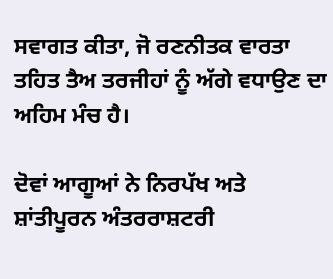ਸਵਾਗਤ ਕੀਤਾ, ਜੋ ਰਣਨੀਤਕ ਵਾਰਤਾ ਤਹਿਤ ਤੈਅ ਤਰਜੀਹਾਂ ਨੂੰ ਅੱਗੇ ਵਧਾਉਣ ਦਾ ਅਹਿਮ ਮੰਚ ਹੈ।

ਦੋਵਾਂ ਆਗੂਆਂ ਨੇ ਨਿਰਪੱਖ ਅਤੇ ਸ਼ਾਂਤੀਪੂਰਨ ਅੰਤਰਰਾਸ਼ਟਰੀ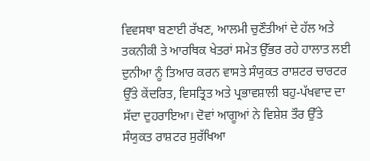ਵਿਵਸਥਾ ਬਣਾਈ ਰੱਖਣ, ਆਲਮੀ ਚੁਣੌਤੀਆਂ ਦੇ ਹੱਲ ਅਤੇ ਤਕਨੀਕੀ ਤੇ ਆਰਥਿਕ ਖੇਤਰਾਂ ਸਮੇਤ ਉੱਭਰ ਰਹੇ ਹਾਲਾਤ ਲਈ ਦੁਨੀਆ ਨੂੰ ਤਿਆਰ ਕਰਨ ਵਾਸਤੇ ਸੰਯੁਕਤ ਰਾਸ਼ਟਰ ਚਾਰਟਰ ਉੱਤੇ ਕੇਂਦਰਿਤ, ਵਿਸਤ੍ਰਿਤ ਅਤੇ ਪ੍ਰਭਾਵਸ਼ਾਲੀ ਬਹੁ-ਪੱਖਵਾਦ ਦਾ ਸੱਦਾ ਦੁਹਰਾਇਆ। ਦੋਵਾਂ ਆਗੂਆਂ ਨੇ ਵਿਸ਼ੇਸ਼ ਤੌਰ ਉੱਤੇ ਸੰਯੁਕਤ ਰਾਸ਼ਟਰ ਸੁਰੱਖਿਆ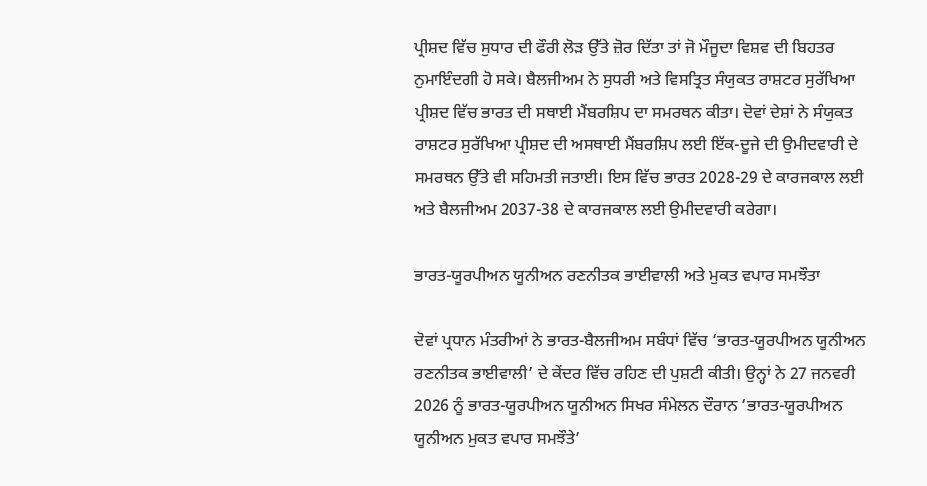ਪ੍ਰੀਸ਼ਦ ਵਿੱਚ ਸੁਧਾਰ ਦੀ ਫੌਰੀ ਲੋੜ ਉੱਤੇ ਜ਼ੋਰ ਦਿੱਤਾ ਤਾਂ ਜੋ ਮੌਜੂਦਾ ਵਿਸ਼ਵ ਦੀ ਬਿਹਤਰ ਨੁਮਾਇੰਦਗੀ ਹੋ ਸਕੇ। ਬੈਲਜੀਅਮ ਨੇ ਸੁਧਰੀ ਅਤੇ ਵਿਸਤ੍ਰਿਤ ਸੰਯੁਕਤ ਰਾਸ਼ਟਰ ਸੁਰੱਖਿਆ ਪ੍ਰੀਸ਼ਦ ਵਿੱਚ ਭਾਰਤ ਦੀ ਸਥਾਈ ਮੈਂਬਰਸ਼ਿਪ ਦਾ ਸਮਰਥਨ ਕੀਤਾ। ਦੋਵਾਂ ਦੇਸ਼ਾਂ ਨੇ ਸੰਯੁਕਤ ਰਾਸ਼ਟਰ ਸੁਰੱਖਿਆ ਪ੍ਰੀਸ਼ਦ ਦੀ ਅਸਥਾਈ ਮੈਂਬਰਸ਼ਿਪ ਲਈ ਇੱਕ-ਦੂਜੇ ਦੀ ਉਮੀਦਵਾਰੀ ਦੇ ਸਮਰਥਨ ਉੱਤੇ ਵੀ ਸਹਿਮਤੀ ਜਤਾਈ। ਇਸ ਵਿੱਚ ਭਾਰਤ 2028-29 ਦੇ ਕਾਰਜਕਾਲ ਲਈ ਅਤੇ ਬੈਲਜੀਅਮ 2037-38 ਦੇ ਕਾਰਜਕਾਲ ਲਈ ਉਮੀਦਵਾਰੀ ਕਰੇਗਾ।

ਭਾਰਤ-ਯੂਰਪੀਅਨ ਯੂਨੀਅਨ ਰਣਨੀਤਕ ਭਾਈਵਾਲੀ ਅਤੇ ਮੁਕਤ ਵਪਾਰ ਸਮਝੌਤਾ

ਦੋਵਾਂ ਪ੍ਰਧਾਨ ਮੰਤਰੀਆਂ ਨੇ ਭਾਰਤ-ਬੈਲਜੀਅਮ ਸਬੰਧਾਂ ਵਿੱਚ ‘ਭਾਰਤ-ਯੂਰਪੀਅਨ ਯੂਨੀਅਨ ਰਣਨੀਤਕ ਭਾਈਵਾਲੀ’ ਦੇ ਕੇਂਦਰ ਵਿੱਚ ਰਹਿਣ ਦੀ ਪੁਸ਼ਟੀ ਕੀਤੀ। ਉਨ੍ਹਾਂ ਨੇ 27 ਜਨਵਰੀ 2026 ਨੂੰ ਭਾਰਤ-ਯੂਰਪੀਅਨ ਯੂਨੀਅਨ ਸਿਖਰ ਸੰਮੇਲਨ ਦੌਰਾਨ ‘ਭਾਰਤ-ਯੂਰਪੀਅਨ ਯੂਨੀਅਨ ਮੁਕਤ ਵਪਾਰ ਸਮਝੌਤੇ’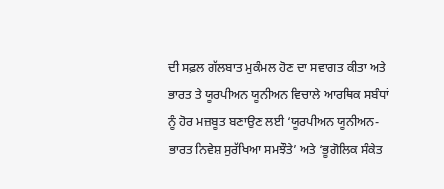ਦੀ ਸਫ਼ਲ ਗੱਲਬਾਤ ਮੁਕੰਮਲ ਹੋਣ ਦਾ ਸਵਾਗਤ ਕੀਤਾ ਅਤੇ ਭਾਰਤ ਤੇ ਯੂਰਪੀਅਨ ਯੂਨੀਅਨ ਵਿਚਾਲੇ ਆਰਥਿਕ ਸਬੰਧਾਂ ਨੂੰ ਹੋਰ ਮਜ਼ਬੂਤ ਬਣਾਉਣ ਲਈ ‘ਯੂਰਪੀਅਨ ਯੂਨੀਅਨ-ਭਾਰਤ ਨਿਵੇਸ਼ ਸੁਰੱਖਿਆ ਸਮਝੌਤੇ’ ਅਤੇ ‘ਭੂਗੋਲਿਕ ਸੰਕੇਤ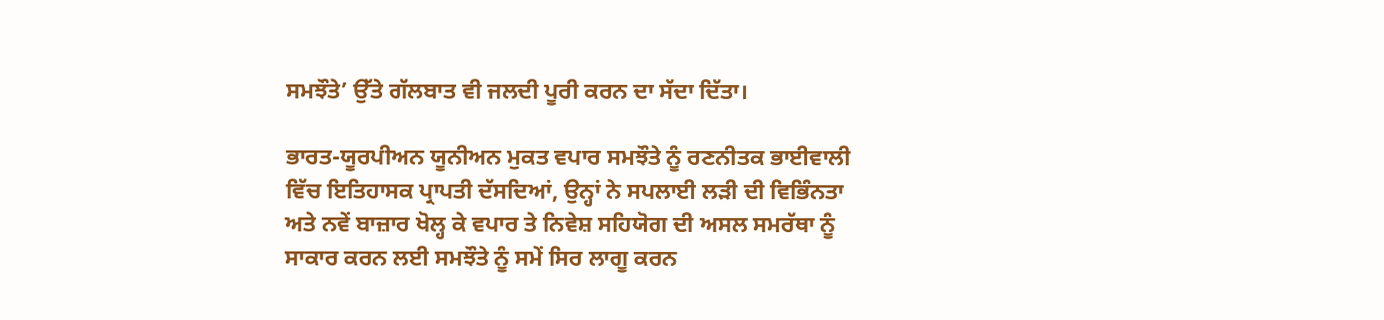ਸਮਝੌਤੇ’ ਉੱਤੇ ਗੱਲਬਾਤ ਵੀ ਜਲਦੀ ਪੂਰੀ ਕਰਨ ਦਾ ਸੱਦਾ ਦਿੱਤਾ।

ਭਾਰਤ-ਯੂਰਪੀਅਨ ਯੂਨੀਅਨ ਮੁਕਤ ਵਪਾਰ ਸਮਝੌਤੇ ਨੂੰ ਰਣਨੀਤਕ ਭਾਈਵਾਲੀ ਵਿੱਚ ਇਤਿਹਾਸਕ ਪ੍ਰਾਪਤੀ ਦੱਸਦਿਆਂ, ਉਨ੍ਹਾਂ ਨੇ ਸਪਲਾਈ ਲੜੀ ਦੀ ਵਿਭਿੰਨਤਾ ਅਤੇ ਨਵੇਂ ਬਾਜ਼ਾਰ ਖੋਲ੍ਹ ਕੇ ਵਪਾਰ ਤੇ ਨਿਵੇਸ਼ ਸਹਿਯੋਗ ਦੀ ਅਸਲ ਸਮਰੱਥਾ ਨੂੰ ਸਾਕਾਰ ਕਰਨ ਲਈ ਸਮਝੌਤੇ ਨੂੰ ਸਮੇਂ ਸਿਰ ਲਾਗੂ ਕਰਨ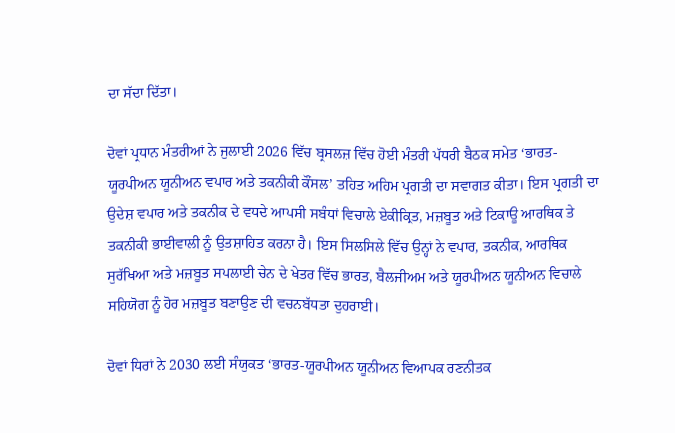ਦਾ ਸੱਦਾ ਦਿੱਤਾ।

ਦੋਵਾਂ ਪ੍ਰਧਾਨ ਮੰਤਰੀਆਂ ਨੇ ਜੁਲਾਈ 2026 ਵਿੱਚ ਬ੍ਰਸਲਜ਼ ਵਿੱਚ ਹੋਈ ਮੰਤਰੀ ਪੱਧਰੀ ਬੈਠਕ ਸਮੇਤ ‘ਭਾਰਤ-ਯੂਰਪੀਅਨ ਯੂਨੀਅਨ ਵਪਾਰ ਅਤੇ ਤਕਨੀਕੀ ਕੌਂਸਲ’ ਤਹਿਤ ਅਹਿਮ ਪ੍ਰਗਤੀ ਦਾ ਸਵਾਗਤ ਕੀਤਾ। ਇਸ ਪ੍ਰਗਤੀ ਦਾ ਉਦੇਸ਼ ਵਪਾਰ ਅਤੇ ਤਕਨੀਕ ਦੇ ਵਧਦੇ ਆਪਸੀ ਸਬੰਧਾਂ ਵਿਚਾਲੇ ਏਕੀਕ੍ਰਿਤ, ਮਜ਼ਬੂਤ ਅਤੇ ਟਿਕਾਊ ਆਰਥਿਕ ਤੇ ਤਕਨੀਕੀ ਭਾਈਵਾਲੀ ਨੂੰ ਉਤਸ਼ਾਹਿਤ ਕਰਨਾ ਹੈ। ਇਸ ਸਿਲਸਿਲੇ ਵਿੱਚ ਉਨ੍ਹਾਂ ਨੇ ਵਪਾਰ, ਤਕਨੀਕ, ਆਰਥਿਕ ਸੁਰੱਖਿਆ ਅਤੇ ਮਜ਼ਬੂਤ ਸਪਲਾਈ ਚੇਨ ਦੇ ਖੇਤਰ ਵਿੱਚ ਭਾਰਤ, ਬੈਲਜੀਅਮ ਅਤੇ ਯੂਰਪੀਅਨ ਯੂਨੀਅਨ ਵਿਚਾਲੇ ਸਹਿਯੋਗ ਨੂੰ ਹੋਰ ਮਜ਼ਬੂਤ ਬਣਾਉਣ ਦੀ ਵਚਨਬੱਧਤਾ ਦੁਹਰਾਈ।

ਦੋਵਾਂ ਧਿਰਾਂ ਨੇ 2030 ਲਈ ਸੰਯੁਕਤ ‘ਭਾਰਤ-ਯੂਰਪੀਅਨ ਯੂਨੀਅਨ ਵਿਆਪਕ ਰਣਨੀਤਕ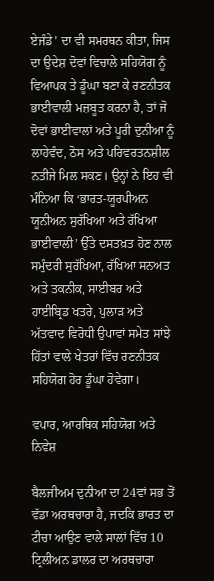ਏਜੰਡੇ’ ਦਾ ਵੀ ਸਮਰਥਨ ਕੀਤਾ, ਜਿਸ ਦਾ ਉਦੇਸ਼ ਦੋਵਾਂ ਵਿਚਾਲੇ ਸਹਿਯੋਗ ਨੂੰ ਵਿਆਪਕ ਤੇ ਡੂੰਘਾ ਬਣਾ ਕੇ ਰਣਨੀਤਕ ਭਾਈਵਾਲੀ ਮਜ਼ਬੂਤ ਕਰਨਾ ਹੈ, ਤਾਂ ਜੋ ਦੋਵਾਂ ਭਾਈਵਾਲਾਂ ਅਤੇ ਪੂਰੀ ਦੁਨੀਆ ਨੂੰ ਲਾਹੇਵੰਦ, ਠੋਸ ਅਤੇ ਪਰਿਵਰਤਨਸ਼ੀਲ ਨਤੀਜੇ ਮਿਲ ਸਕਣ। ਉਨ੍ਹਾਂ ਨੇ ਇਹ ਵੀ ਮੰਨਿਆ ਕਿ ‘ਭਾਰਤ-ਯੂਰਪੀਅਨ ਯੂਨੀਅਨ ਸੁਰੱਖਿਆ ਅਤੇ ਰੱਖਿਆ ਭਾਈਵਾਲੀ’ ਉੱਤੇ ਦਸਤਖ਼ਤ ਹੋਣ ਨਾਲ ਸਮੁੰਦਰੀ ਸੁਰੱਖਿਆ, ਰੱਖਿਆ ਸਨਅਤ ਅਤੇ ਤਕਨੀਕ, ਸਾਈਬਰ ਅਤੇ ਹਾਈਬ੍ਰਿਡ ਖਤਰੇ, ਪੁਲਾੜ ਅਤੇ ਅੱਤਵਾਦ ਵਿਰੋਧੀ ਉਪਾਵਾਂ ਸਮੇਤ ਸਾਂਝੇ ਹਿੱਤਾਂ ਵਾਲੇ ਖੇਤਰਾਂ ਵਿੱਚ ਰਣਨੀਤਕ ਸਹਿਯੋਗ ਹੋਰ ਡੂੰਘਾ ਹੋਵੇਗਾ।

ਵਪਾਰ, ਆਰਥਿਕ ਸਹਿਯੋਗ ਅਤੇ ਨਿਵੇਸ਼

ਬੈਲਜੀਅਮ ਦੁਨੀਆ ਦਾ 24ਵਾਂ ਸਭ ਤੋਂ ਵੱਡਾ ਅਰਥਚਾਰਾ ਹੈ, ਜਦਕਿ ਭਾਰਤ ਦਾ ਟੀਚਾ ਆਉਣ ਵਾਲੇ ਸਾਲਾਂ ਵਿੱਚ 10 ਟ੍ਰਿਲੀਅਨ ਡਾਲਰ ਦਾ ਅਰਥਚਾਰਾ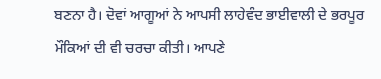ਬਣਨਾ ਹੈ। ਦੋਵਾਂ ਆਗੂਆਂ ਨੇ ਆਪਸੀ ਲਾਹੇਵੰਦ ਭਾਈਵਾਲੀ ਦੇ ਭਰਪੂਰ ਮੌਕਿਆਂ ਦੀ ਵੀ ਚਰਚਾ ਕੀਤੀ। ਆਪਣੇ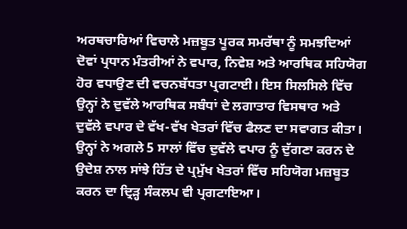ਅਰਥਚਾਰਿਆਂ ਵਿਚਾਲੇ ਮਜ਼ਬੂਤ ਪੂਰਕ ਸਮਰੱਥਾ ਨੂੰ ਸਮਝਦਿਆਂ ਦੋਵਾਂ ਪ੍ਰਧਾਨ ਮੰਤਰੀਆਂ ਨੇ ਵਪਾਰ, ਨਿਵੇਸ਼ ਅਤੇ ਆਰਥਿਕ ਸਹਿਯੋਗ ਹੋਰ ਵਧਾਉਣ ਦੀ ਵਚਨਬੱਧਤਾ ਪ੍ਰਗਟਾਈ। ਇਸ ਸਿਲਸਿਲੇ ਵਿੱਚ ਉਨ੍ਹਾਂ ਨੇ ਦੁਵੱਲੇ ਆਰਥਿਕ ਸਬੰਧਾਂ ਦੇ ਲਗਾਤਾਰ ਵਿਸਥਾਰ ਅਤੇ ਦੁਵੱਲੇ ਵਪਾਰ ਦੇ ਵੱਖ-ਵੱਖ ਖੇਤਰਾਂ ਵਿੱਚ ਫੈਲਣ ਦਾ ਸਵਾਗਤ ਕੀਤਾ। ਉਨ੍ਹਾਂ ਨੇ ਅਗਲੇ 5 ਸਾਲਾਂ ਵਿੱਚ ਦੁਵੱਲੇ ਵਪਾਰ ਨੂੰ ਦੁੱਗਣਾ ਕਰਨ ਦੇ ਉਦੇਸ਼ ਨਾਲ ਸਾਂਝੇ ਹਿੱਤ ਦੇ ਪ੍ਰਮੁੱਖ ਖੇਤਰਾਂ ਵਿੱਚ ਸਹਿਯੋਗ ਮਜ਼ਬੂਤ ਕਰਨ ਦਾ ਦ੍ਰਿੜ੍ਹ ਸੰਕਲਪ ਵੀ ਪ੍ਰਗਟਾਇਆ।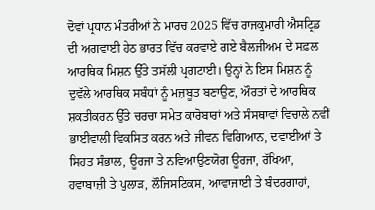ਦੋਵਾਂ ਪ੍ਰਧਾਨ ਮੰਤਰੀਆਂ ਨੇ ਮਾਰਚ 2025 ਵਿੱਚ ਰਾਜਕੁਮਾਰੀ ਐਸਟ੍ਰਿਡ ਦੀ ਅਗਵਾਈ ਹੇਠ ਭਾਰਤ ਵਿੱਚ ਕਰਵਾਏ ਗਏ ਬੈਲਜੀਅਮ ਦੇ ਸਫ਼ਲ ਆਰਥਿਕ ਮਿਸ਼ਨ ਉੱਤੇ ਤਸੱਲੀ ਪ੍ਰਗਟਾਈ। ਉਨ੍ਹਾਂ ਨੇ ਇਸ ਮਿਸ਼ਨ ਨੂੰ ਦੁਵੱਲੇ ਆਰਥਿਕ ਸਬੰਧਾਂ ਨੂੰ ਮਜ਼ਬੂਤ ਬਣਾਉਣ, ਔਰਤਾਂ ਦੇ ਆਰਥਿਕ ਸ਼ਕਤੀਕਰਨ ਉੱਤੇ ਚਰਚਾ ਸਮੇਤ ਕਾਰੋਬਾਰਾਂ ਅਤੇ ਸੰਸਥਾਵਾਂ ਵਿਚਾਲੇ ਨਵੀਂ ਭਾਈਵਾਲੀ ਵਿਕਸਿਤ ਕਰਨ ਅਤੇ ਜੀਵਨ ਵਿਗਿਆਨ, ਦਵਾਈਆਂ ਤੇ ਸਿਹਤ ਸੰਭਾਲ, ਊਰਜਾ ਤੇ ਨਵਿਆਉਣਯੋਗ ਊਰਜਾ, ਰੱਖਿਆ, ਹਵਾਬਾਜ਼ੀ ਤੇ ਪੁਲਾੜ, ਲੌਜਿਸਟਿਕਸ, ਆਵਾਜਾਈ ਤੇ ਬੰਦਰਗਾਹਾਂ,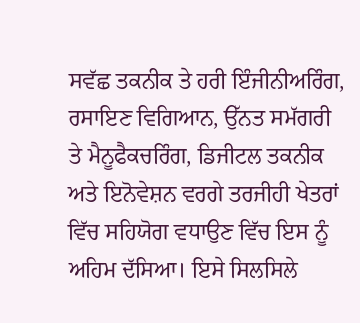ਸਵੱਛ ਤਕਨੀਕ ਤੇ ਹਰੀ ਇੰਜੀਨੀਅਰਿੰਗ, ਰਸਾਇਣ ਵਿਗਿਆਨ, ਉੱਨਤ ਸਮੱਗਰੀ ਤੇ ਮੈਨੂਫੈਕਚਰਿੰਗ, ਡਿਜੀਟਲ ਤਕਨੀਕ ਅਤੇ ਇਨੋਵੇਸ਼ਨ ਵਰਗੇ ਤਰਜੀਹੀ ਖੇਤਰਾਂ ਵਿੱਚ ਸਹਿਯੋਗ ਵਧਾਉਣ ਵਿੱਚ ਇਸ ਨੂੰ ਅਹਿਮ ਦੱਸਿਆ। ਇਸੇ ਸਿਲਸਿਲੇ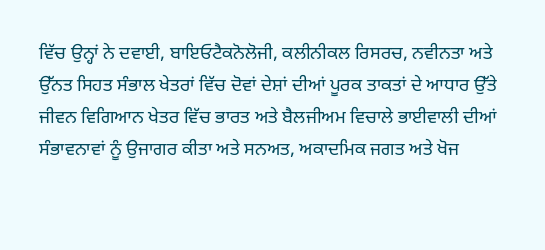ਵਿੱਚ ਉਨ੍ਹਾਂ ਨੇ ਦਵਾਈ, ਬਾਇਓਟੈਕਨੋਲੋਜੀ, ਕਲੀਨੀਕਲ ਰਿਸਰਚ, ਨਵੀਨਤਾ ਅਤੇ ਉੱਨਤ ਸਿਹਤ ਸੰਭਾਲ ਖੇਤਰਾਂ ਵਿੱਚ ਦੋਵਾਂ ਦੇਸ਼ਾਂ ਦੀਆਂ ਪੂਰਕ ਤਾਕਤਾਂ ਦੇ ਆਧਾਰ ਉੱਤੇ ਜੀਵਨ ਵਿਗਿਆਨ ਖੇਤਰ ਵਿੱਚ ਭਾਰਤ ਅਤੇ ਬੈਲਜੀਅਮ ਵਿਚਾਲੇ ਭਾਈਵਾਲੀ ਦੀਆਂ ਸੰਭਾਵਨਾਵਾਂ ਨੂੰ ਉਜਾਗਰ ਕੀਤਾ ਅਤੇ ਸਨਅਤ, ਅਕਾਦਮਿਕ ਜਗਤ ਅਤੇ ਖੋਜ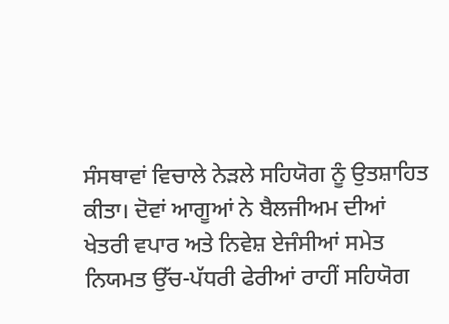ਸੰਸਥਾਵਾਂ ਵਿਚਾਲੇ ਨੇੜਲੇ ਸਹਿਯੋਗ ਨੂੰ ਉਤਸ਼ਾਹਿਤ ਕੀਤਾ। ਦੋਵਾਂ ਆਗੂਆਂ ਨੇ ਬੈਲਜੀਅਮ ਦੀਆਂ ਖੇਤਰੀ ਵਪਾਰ ਅਤੇ ਨਿਵੇਸ਼ ਏਜੰਸੀਆਂ ਸਮੇਤ ਨਿਯਮਤ ਉੱਚ-ਪੱਧਰੀ ਫੇਰੀਆਂ ਰਾਹੀਂ ਸਹਿਯੋਗ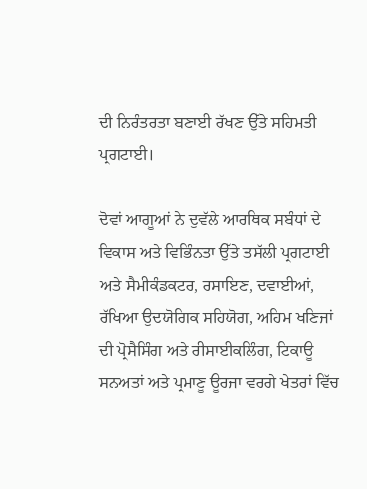ਦੀ ਨਿਰੰਤਰਤਾ ਬਣਾਈ ਰੱਖਣ ਉੱਤੇ ਸਹਿਮਤੀ ਪ੍ਰਗਟਾਈ।

ਦੋਵਾਂ ਆਗੂਆਂ ਨੇ ਦੁਵੱਲੇ ਆਰਥਿਕ ਸਬੰਧਾਂ ਦੇ ਵਿਕਾਸ ਅਤੇ ਵਿਭਿੰਨਤਾ ਉੱਤੇ ਤਸੱਲੀ ਪ੍ਰਗਟਾਈ ਅਤੇ ਸੈਮੀਕੰਡਕਟਰ, ਰਸਾਇਣ, ਦਵਾਈਆਂ, ਰੱਖਿਆ ਉਦਯੋਗਿਕ ਸਹਿਯੋਗ, ਅਹਿਮ ਖਣਿਜਾਂ ਦੀ ਪ੍ਰੋਸੈਸਿੰਗ ਅਤੇ ਰੀਸਾਈਕਲਿੰਗ, ਟਿਕਾਊ ਸਨਅਤਾਂ ਅਤੇ ਪ੍ਰਮਾਣੂ ਊਰਜਾ ਵਰਗੇ ਖੇਤਰਾਂ ਵਿੱਚ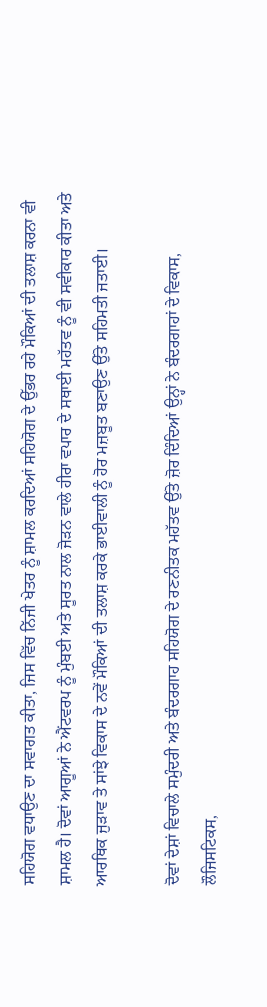ਸਹਿਯੋਗ ਵਧਾਉਣ ਦਾ ਸਵਾਗਤ ਕੀਤਾ, ਜਿਸ ਵਿੱਚ ਨਿੱਜੀ ਖੇਤਰ ਨੂੰ ਸ਼ਾਮਲ ਕਰਦਿਆਂ ਸਹਿਯੋਗ ਦੇ ਉੱਭਰ ਰਹੇ ਮੌਕਿਆਂ ਦੀ ਤਲਾਸ਼ ਕਰਨਾ ਵੀ ਸ਼ਾਮਲ ਹੈ। ਦੋਵਾਂ ਆਗੂਆਂ ਨੇ ਐਂਟਵਰਪ ਨੂੰ ਮੁੰਬਈ ਅਤੇ ਸੂਰਤ ਨਾਲ ਜੋੜਨ ਵਾਲੇ ਹੀਰਾ ਵਪਾਰ ਦੇ ਸਥਾਈ ਮਹੱਤਵ ਨੂੰ ਵੀ ਸਵੀਕਾਰ ਕੀਤਾ ਅਤੇ ਆਰਥਿਕ ਜੁੜਾਵ ਤੇ ਸਾਂਝੇ ਵਿਕਾਸ ਦੇ ਨਵੇਂ ਮੌਕਿਆਂ ਦੀ ਤਲਾਸ਼ ਕਰਕੇ ਭਾਈਵਾਲੀ ਨੂੰ ਹੋਰ ਮਜ਼ਬੂਤ ਬਣਾਉਣ ਉੱਤੇ ਸਹਿਮਤੀ ਜਤਾਈ।

ਦੋਵਾਂ ਦੇਸ਼ਾਂ ਵਿਚਾਲੇ ਸਮੁੰਦਰੀ ਅਤੇ ਬੰਦਰਗਾਹ ਸਹਿਯੋਗ ਦੇ ਰਣਨੀਤਕ ਮਹੱਤਵ ਉੱਤੇ ਜ਼ੋਰ ਦਿੰਦਿਆਂ ਉਨ੍ਹਾਂ ਨੇ ਬੰਦਰਗਾਹਾਂ ਦੇ ਵਿਕਾਸ, ਲੌਜਿਸਟਿਕਸ,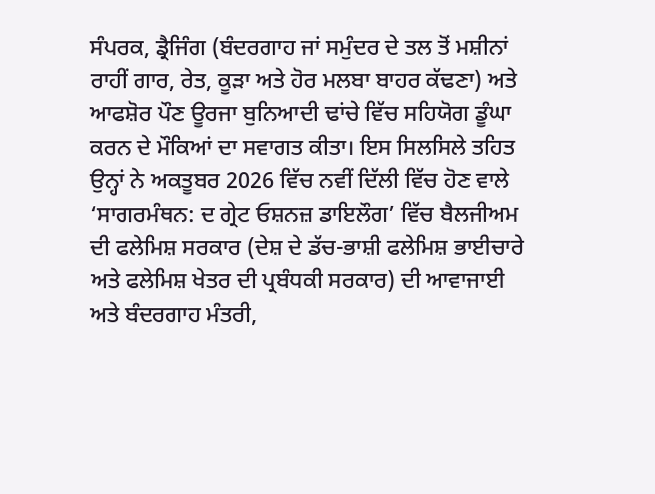ਸੰਪਰਕ, ਡ੍ਰੈਜਿੰਗ (ਬੰਦਰਗਾਹ ਜਾਂ ਸਮੁੰਦਰ ਦੇ ਤਲ ਤੋਂ ਮਸ਼ੀਨਾਂ ਰਾਹੀਂ ਗਾਰ, ਰੇਤ, ਕੂੜਾ ਅਤੇ ਹੋਰ ਮਲਬਾ ਬਾਹਰ ਕੱਢਣਾ) ਅਤੇ ਆਫਸ਼ੋਰ ਪੌਣ ਊਰਜਾ ਬੁਨਿਆਦੀ ਢਾਂਚੇ ਵਿੱਚ ਸਹਿਯੋਗ ਡੂੰਘਾ ਕਰਨ ਦੇ ਮੌਕਿਆਂ ਦਾ ਸਵਾਗਤ ਕੀਤਾ। ਇਸ ਸਿਲਸਿਲੇ ਤਹਿਤ ਉਨ੍ਹਾਂ ਨੇ ਅਕਤੂਬਰ 2026 ਵਿੱਚ ਨਵੀਂ ਦਿੱਲੀ ਵਿੱਚ ਹੋਣ ਵਾਲੇ ‘ਸਾਗਰਮੰਥਨ: ਦ ਗ੍ਰੇਟ ਓਸ਼ਨਜ਼ ਡਾਇਲੌਗ’ ਵਿੱਚ ਬੈਲਜੀਅਮ ਦੀ ਫਲੇਮਿਸ਼ ਸਰਕਾਰ (ਦੇਸ਼ ਦੇ ਡੱਚ-ਭਾਸ਼ੀ ਫਲੇਮਿਸ਼ ਭਾਈਚਾਰੇ ਅਤੇ ਫਲੇਮਿਸ਼ ਖੇਤਰ ਦੀ ਪ੍ਰਬੰਧਕੀ ਸਰਕਾਰ) ਦੀ ਆਵਾਜਾਈ ਅਤੇ ਬੰਦਰਗਾਹ ਮੰਤਰੀ,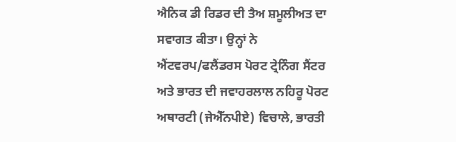ਐਨਿਕ ਡੀ ਰਿਡਰ ਦੀ ਤੈਅ ਸ਼ਮੂਲੀਅਤ ਦਾ ਸਵਾਗਤ ਕੀਤਾ। ਉਨ੍ਹਾਂ ਨੇ ਐਂਟਵਰਪ/ਫਲੈਂਡਰਸ ਪੋਰਟ ਟ੍ਰੇਨਿੰਗ ਸੈਂਟਰ ਅਤੇ ਭਾਰਤ ਦੀ ਜਵਾਹਰਲਾਲ ਨਹਿਰੂ ਪੋਰਟ ਅਥਾਰਟੀ (ਜੇਐੱਨਪੀਏ) ਵਿਚਾਲੇ, ਭਾਰਤੀ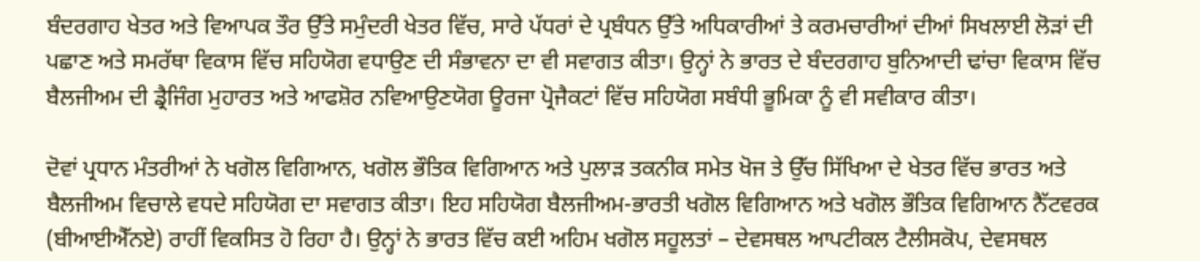ਬੰਦਰਗਾਹ ਖੇਤਰ ਅਤੇ ਵਿਆਪਕ ਤੌਰ ਉੱਤੇ ਸਮੁੰਦਰੀ ਖੇਤਰ ਵਿੱਚ, ਸਾਰੇ ਪੱਧਰਾਂ ਦੇ ਪ੍ਰਬੰਧਨ ਉੱਤੇ ਅਧਿਕਾਰੀਆਂ ਤੇ ਕਰਮਚਾਰੀਆਂ ਦੀਆਂ ਸਿਖਲਾਈ ਲੋੜਾਂ ਦੀ ਪਛਾਣ ਅਤੇ ਸਮਰੱਥਾ ਵਿਕਾਸ ਵਿੱਚ ਸਹਿਯੋਗ ਵਧਾਉਣ ਦੀ ਸੰਭਾਵਨਾ ਦਾ ਵੀ ਸਵਾਗਤ ਕੀਤਾ। ਉਨ੍ਹਾਂ ਨੇ ਭਾਰਤ ਦੇ ਬੰਦਰਗਾਹ ਬੁਨਿਆਦੀ ਢਾਂਚਾ ਵਿਕਾਸ ਵਿੱਚ ਬੈਲਜੀਅਮ ਦੀ ਡ੍ਰੈਜਿੰਗ ਮੁਹਾਰਤ ਅਤੇ ਆਫਸ਼ੋਰ ਨਵਿਆਉਣਯੋਗ ਊਰਜਾ ਪ੍ਰੋਜੈਕਟਾਂ ਵਿੱਚ ਸਹਿਯੋਗ ਸਬੰਧੀ ਭੂਮਿਕਾ ਨੂੰ ਵੀ ਸਵੀਕਾਰ ਕੀਤਾ।

ਦੋਵਾਂ ਪ੍ਰਧਾਨ ਮੰਤਰੀਆਂ ਨੇ ਖਗੋਲ ਵਿਗਿਆਨ, ਖਗੋਲ ਭੌਤਿਕ ਵਿਗਿਆਨ ਅਤੇ ਪੁਲਾੜ ਤਕਨੀਕ ਸਮੇਤ ਖੋਜ ਤੇ ਉੱਚ ਸਿੱਖਿਆ ਦੇ ਖੇਤਰ ਵਿੱਚ ਭਾਰਤ ਅਤੇ ਬੈਲਜੀਅਮ ਵਿਚਾਲੇ ਵਧਦੇ ਸਹਿਯੋਗ ਦਾ ਸਵਾਗਤ ਕੀਤਾ। ਇਹ ਸਹਿਯੋਗ ਬੈਲਜੀਅਮ-ਭਾਰਤੀ ਖਗੋਲ ਵਿਗਿਆਨ ਅਤੇ ਖਗੋਲ ਭੌਤਿਕ ਵਿਗਿਆਨ ਨੈੱਟਵਰਕ (ਬੀਆਈਐੱਨਏ) ਰਾਹੀਂ ਵਿਕਸਿਤ ਹੋ ਰਿਹਾ ਹੈ। ਉਨ੍ਹਾਂ ਨੇ ਭਾਰਤ ਵਿੱਚ ਕਈ ਅਹਿਮ ਖਗੋਲ ਸਹੂਲਤਾਂ – ਦੇਵਸਥਲ ਆਪਟੀਕਲ ਟੈਲੀਸਕੋਪ, ਦੇਵਸਥਲ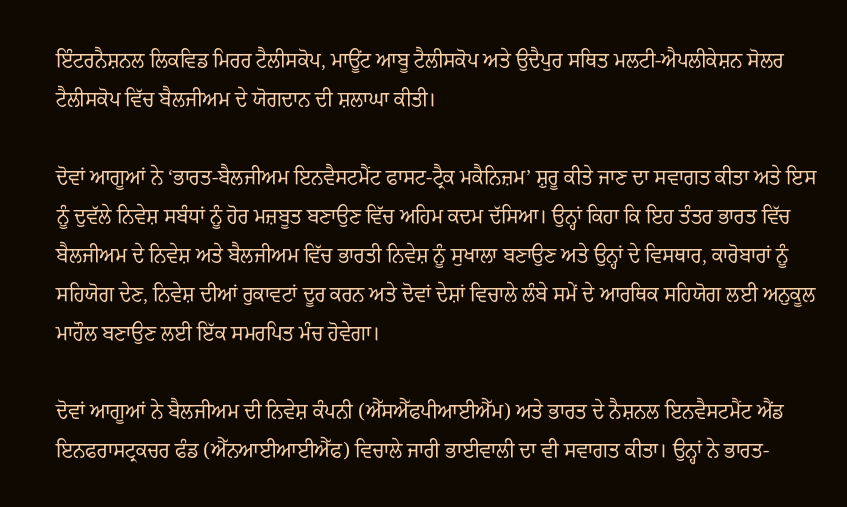ਇੰਟਰਨੈਸ਼ਨਲ ਲਿਕਵਿਡ ਮਿਰਰ ਟੈਲੀਸਕੋਪ, ਮਾਊਂਟ ਆਬੂ ਟੈਲੀਸਕੋਪ ਅਤੇ ਉਦੈਪੁਰ ਸਥਿਤ ਮਲਟੀ-ਐਪਲੀਕੇਸ਼ਨ ਸੋਲਰ ਟੈਲੀਸਕੋਪ ਵਿੱਚ ਬੈਲਜੀਅਮ ਦੇ ਯੋਗਦਾਨ ਦੀ ਸ਼ਲਾਘਾ ਕੀਤੀ।

ਦੋਵਾਂ ਆਗੂਆਂ ਨੇ ‘ਭਾਰਤ-ਬੈਲਜੀਅਮ ਇਨਵੈਸਟਮੈਂਟ ਫਾਸਟ-ਟ੍ਰੈਕ ਮਕੈਨਿਜ਼ਮ’ ਸ਼ੁਰੂ ਕੀਤੇ ਜਾਣ ਦਾ ਸਵਾਗਤ ਕੀਤਾ ਅਤੇ ਇਸ ਨੂੰ ਦੁਵੱਲੇ ਨਿਵੇਸ਼ ਸਬੰਧਾਂ ਨੂੰ ਹੋਰ ਮਜ਼ਬੂਤ ਬਣਾਉਣ ਵਿੱਚ ਅਹਿਮ ਕਦਮ ਦੱਸਿਆ। ਉਨ੍ਹਾਂ ਕਿਹਾ ਕਿ ਇਹ ਤੰਤਰ ਭਾਰਤ ਵਿੱਚ ਬੈਲਜੀਅਮ ਦੇ ਨਿਵੇਸ਼ ਅਤੇ ਬੈਲਜੀਅਮ ਵਿੱਚ ਭਾਰਤੀ ਨਿਵੇਸ਼ ਨੂੰ ਸੁਖਾਲਾ ਬਣਾਉਣ ਅਤੇ ਉਨ੍ਹਾਂ ਦੇ ਵਿਸਥਾਰ, ਕਾਰੋਬਾਰਾਂ ਨੂੰ ਸਹਿਯੋਗ ਦੇਣ, ਨਿਵੇਸ਼ ਦੀਆਂ ਰੁਕਾਵਟਾਂ ਦੂਰ ਕਰਨ ਅਤੇ ਦੋਵਾਂ ਦੇਸ਼ਾਂ ਵਿਚਾਲੇ ਲੰਬੇ ਸਮੇਂ ਦੇ ਆਰਥਿਕ ਸਹਿਯੋਗ ਲਈ ਅਨੁਕੂਲ ਮਾਹੌਲ ਬਣਾਉਣ ਲਈ ਇੱਕ ਸਮਰਪਿਤ ਮੰਚ ਹੋਵੇਗਾ।

ਦੋਵਾਂ ਆਗੂਆਂ ਨੇ ਬੈਲਜੀਅਮ ਦੀ ਨਿਵੇਸ਼ ਕੰਪਨੀ (ਐੱਸਐੱਫਪੀਆਈਐੱਮ) ਅਤੇ ਭਾਰਤ ਦੇ ਨੈਸ਼ਨਲ ਇਨਵੈਸਟਮੈਂਟ ਐਂਡ ਇਨਫਰਾਸਟ੍ਰਕਚਰ ਫੰਡ (ਐੱਨਆਈਆਈਐੱਫ) ਵਿਚਾਲੇ ਜਾਰੀ ਭਾਈਵਾਲੀ ਦਾ ਵੀ ਸਵਾਗਤ ਕੀਤਾ। ਉਨ੍ਹਾਂ ਨੇ ਭਾਰਤ-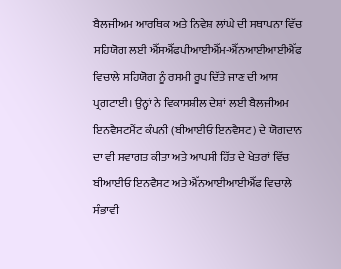ਬੈਲਜੀਅਮ ਆਰਥਿਕ ਅਤੇ ਨਿਵੇਸ਼ ਲਾਂਘੇ ਦੀ ਸਥਾਪਨਾ ਵਿੱਚ ਸਹਿਯੋਗ ਲਈ ਐੱਸਐੱਫਪੀਆਈਐੱਮ-ਐੱਨਆਈਆਈਐੱਫ ਵਿਚਾਲੇ ਸਹਿਯੋਗ ਨੂੰ ਰਸਮੀ ਰੂਪ ਦਿੱਤੇ ਜਾਣ ਦੀ ਆਸ ਪ੍ਰਗਟਾਈ। ਉਨ੍ਹਾਂ ਨੇ ਵਿਕਾਸਸ਼ੀਲ ਦੇਸ਼ਾਂ ਲਈ ਬੈਲਜੀਅਮ ਇਨਵੈਸਟਮੈਂਟ ਕੰਪਨੀ (ਬੀਆਈਓ ਇਨਵੈਸਟ) ਦੇ ਯੋਗਦਾਨ ਦਾ ਵੀ ਸਵਾਗਤ ਕੀਤਾ ਅਤੇ ਆਪਸੀ ਹਿੱਤ ਦੇ ਖੇਤਰਾਂ ਵਿੱਚ ਬੀਆਈਓ ਇਨਵੈਸਟ ਅਤੇ ਐੱਨਆਈਆਈਐੱਫ ਵਿਚਾਲੇ ਸੰਭਾਵੀ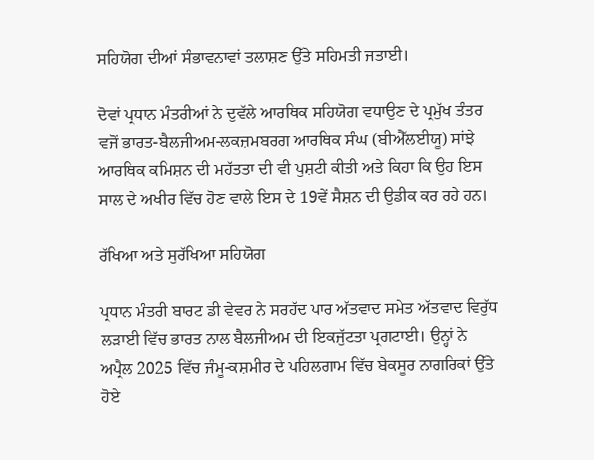ਸਹਿਯੋਗ ਦੀਆਂ ਸੰਭਾਵਨਾਵਾਂ ਤਲਾਸ਼ਣ ਉੱਤੇ ਸਹਿਮਤੀ ਜਤਾਈ।

ਦੋਵਾਂ ਪ੍ਰਧਾਨ ਮੰਤਰੀਆਂ ਨੇ ਦੁਵੱਲੇ ਆਰਥਿਕ ਸਹਿਯੋਗ ਵਧਾਉਣ ਦੇ ਪ੍ਰਮੁੱਖ ਤੰਤਰ ਵਜੋਂ ਭਾਰਤ-ਬੈਲਜੀਅਮ-ਲਕਜ਼ਮਬਰਗ ਆਰਥਿਕ ਸੰਘ (ਬੀਐੱਲਈਯੂ) ਸਾਂਝੇ ਆਰਥਿਕ ਕਮਿਸ਼ਨ ਦੀ ਮਹੱਤਤਾ ਦੀ ਵੀ ਪੁਸ਼ਟੀ ਕੀਤੀ ਅਤੇ ਕਿਹਾ ਕਿ ਉਹ ਇਸ ਸਾਲ ਦੇ ਅਖੀਰ ਵਿੱਚ ਹੋਣ ਵਾਲੇ ਇਸ ਦੇ 19ਵੇਂ ਸੈਸ਼ਨ ਦੀ ਉਡੀਕ ਕਰ ਰਹੇ ਹਨ।

ਰੱਖਿਆ ਅਤੇ ਸੁਰੱਖਿਆ ਸਹਿਯੋਗ

ਪ੍ਰਧਾਨ ਮੰਤਰੀ ਬਾਰਟ ਡੀ ਵੇਵਰ ਨੇ ਸਰਹੱਦ ਪਾਰ ਅੱਤਵਾਦ ਸਮੇਤ ਅੱਤਵਾਦ ਵਿਰੁੱਧ ਲੜਾਈ ਵਿੱਚ ਭਾਰਤ ਨਾਲ ਬੈਲਜੀਅਮ ਦੀ ਇਕਜੁੱਟਤਾ ਪ੍ਰਗਟਾਈ। ਉਨ੍ਹਾਂ ਨੇ ਅਪ੍ਰੈਲ 2025 ਵਿੱਚ ਜੰਮੂ-ਕਸ਼ਮੀਰ ਦੇ ਪਹਿਲਗਾਮ ਵਿੱਚ ਬੇਕਸੂਰ ਨਾਗਰਿਕਾਂ ਉੱਤੇ ਹੋਏ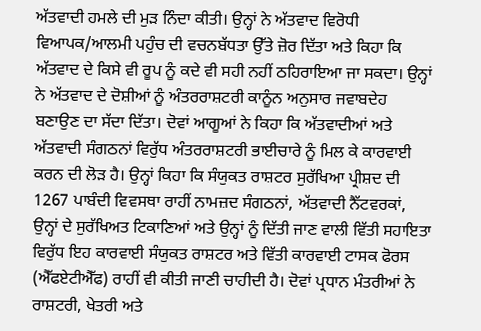ਅੱਤਵਾਦੀ ਹਮਲੇ ਦੀ ਮੁੜ ਨਿੰਦਾ ਕੀਤੀ। ਉਨ੍ਹਾਂ ਨੇ ਅੱਤਵਾਦ ਵਿਰੋਧੀ ਵਿਆਪਕ/ਆਲਮੀ ਪਹੁੰਚ ਦੀ ਵਚਨਬੱਧਤਾ ਉੱਤੇ ਜ਼ੋਰ ਦਿੱਤਾ ਅਤੇ ਕਿਹਾ ਕਿ ਅੱਤਵਾਦ ਦੇ ਕਿਸੇ ਵੀ ਰੂਪ ਨੂੰ ਕਦੇ ਵੀ ਸਹੀ ਨਹੀਂ ਠਹਿਰਾਇਆ ਜਾ ਸਕਦਾ। ਉਨ੍ਹਾਂ ਨੇ ਅੱਤਵਾਦ ਦੇ ਦੋਸ਼ੀਆਂ ਨੂੰ ਅੰਤਰਰਾਸ਼ਟਰੀ ਕਾਨੂੰਨ ਅਨੁਸਾਰ ਜਵਾਬਦੇਹ ਬਣਾਉਣ ਦਾ ਸੱਦਾ ਦਿੱਤਾ। ਦੋਵਾਂ ਆਗੂਆਂ ਨੇ ਕਿਹਾ ਕਿ ਅੱਤਵਾਦੀਆਂ ਅਤੇ ਅੱਤਵਾਦੀ ਸੰਗਠਨਾਂ ਵਿਰੁੱਧ ਅੰਤਰਰਾਸ਼ਟਰੀ ਭਾਈਚਾਰੇ ਨੂੰ ਮਿਲ ਕੇ ਕਾਰਵਾਈ ਕਰਨ ਦੀ ਲੋੜ ਹੈ। ਉਨ੍ਹਾਂ ਕਿਹਾ ਕਿ ਸੰਯੁਕਤ ਰਾਸ਼ਟਰ ਸੁਰੱਖਿਆ ਪ੍ਰੀਸ਼ਦ ਦੀ 1267 ਪਾਬੰਦੀ ਵਿਵਸਥਾ ਰਾਹੀਂ ਨਾਮਜ਼ਦ ਸੰਗਠਨਾਂ, ਅੱਤਵਾਦੀ ਨੈੱਟਵਰਕਾਂ, ਉਨ੍ਹਾਂ ਦੇ ਸੁਰੱਖਿਅਤ ਟਿਕਾਣਿਆਂ ਅਤੇ ਉਨ੍ਹਾਂ ਨੂੰ ਦਿੱਤੀ ਜਾਣ ਵਾਲੀ ਵਿੱਤੀ ਸਹਾਇਤਾ ਵਿਰੁੱਧ ਇਹ ਕਾਰਵਾਈ ਸੰਯੁਕਤ ਰਾਸ਼ਟਰ ਅਤੇ ਵਿੱਤੀ ਕਾਰਵਾਈ ਟਾਸਕ ਫੋਰਸ (ਐੱਫਏਟੀਐੱਫ) ਰਾਹੀਂ ਵੀ ਕੀਤੀ ਜਾਣੀ ਚਾਹੀਦੀ ਹੈ। ਦੋਵਾਂ ਪ੍ਰਧਾਨ ਮੰਤਰੀਆਂ ਨੇ ਰਾਸ਼ਟਰੀ, ਖੇਤਰੀ ਅਤੇ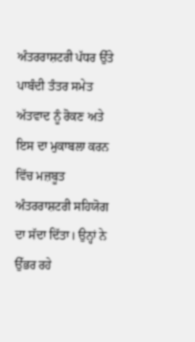ਅੰਤਰਰਾਸ਼ਟਰੀ ਪੱਧਰ ਉੱਤੇ ਪਾਬੰਦੀ ਤੰਤਰ ਸਮੇਤ ਅੱਤਵਾਦ ਨੂੰ ਰੋਕਣ ਅਤੇ ਇਸ ਦਾ ਮੁਕਾਬਲਾ ਕਰਨ ਵਿੱਚ ਮਜ਼ਬੂਤ ਅੰਤਰਰਾਸ਼ਟਰੀ ਸਹਿਯੋਗ ਦਾ ਸੱਦਾ ਦਿੱਤਾ। ਉਨ੍ਹਾਂ ਨੇ ਉੱਭਰ ਰਹੇ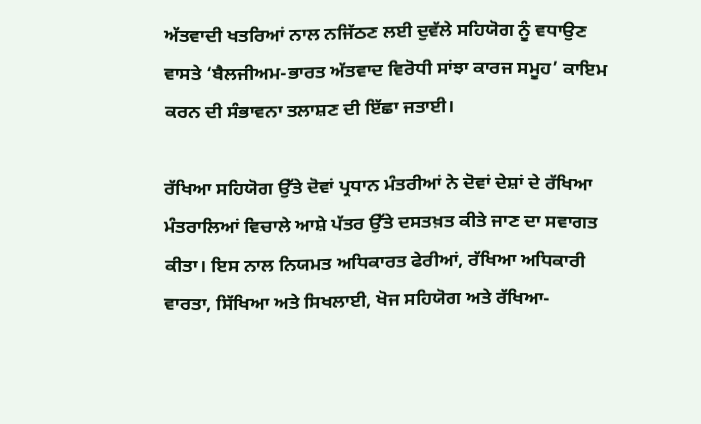ਅੱਤਵਾਦੀ ਖਤਰਿਆਂ ਨਾਲ ਨਜਿੱਠਣ ਲਈ ਦੁਵੱਲੇ ਸਹਿਯੋਗ ਨੂੰ ਵਧਾਉਣ ਵਾਸਤੇ ‘ਬੈਲਜੀਅਮ-ਭਾਰਤ ਅੱਤਵਾਦ ਵਿਰੋਧੀ ਸਾਂਝਾ ਕਾਰਜ ਸਮੂਹ’ ਕਾਇਮ ਕਰਨ ਦੀ ਸੰਭਾਵਨਾ ਤਲਾਸ਼ਣ ਦੀ ਇੱਛਾ ਜਤਾਈ।

ਰੱਖਿਆ ਸਹਿਯੋਗ ਉੱਤੇ ਦੋਵਾਂ ਪ੍ਰਧਾਨ ਮੰਤਰੀਆਂ ਨੇ ਦੋਵਾਂ ਦੇਸ਼ਾਂ ਦੇ ਰੱਖਿਆ ਮੰਤਰਾਲਿਆਂ ਵਿਚਾਲੇ ਆਸ਼ੇ ਪੱਤਰ ਉੱਤੇ ਦਸਤਖ਼ਤ ਕੀਤੇ ਜਾਣ ਦਾ ਸਵਾਗਤ ਕੀਤਾ। ਇਸ ਨਾਲ ਨਿਯਮਤ ਅਧਿਕਾਰਤ ਫੇਰੀਆਂ, ਰੱਖਿਆ ਅਧਿਕਾਰੀ ਵਾਰਤਾ, ਸਿੱਖਿਆ ਅਤੇ ਸਿਖਲਾਈ, ਖੋਜ ਸਹਿਯੋਗ ਅਤੇ ਰੱਖਿਆ-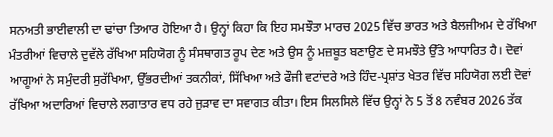ਸਨਅਤੀ ਭਾਈਵਾਲੀ ਦਾ ਢਾਂਚਾ ਤਿਆਰ ਹੋਇਆ ਹੈ। ਉਨ੍ਹਾਂ ਕਿਹਾ ਕਿ ਇਹ ਸਮਝੌਤਾ ਮਾਰਚ 2025 ਵਿੱਚ ਭਾਰਤ ਅਤੇ ਬੈਲਜੀਅਮ ਦੇ ਰੱਖਿਆ ਮੰਤਰੀਆਂ ਵਿਚਾਲੇ ਦੁਵੱਲੇ ਰੱਖਿਆ ਸਹਿਯੋਗ ਨੂੰ ਸੰਸਥਾਗਤ ਰੂਪ ਦੇਣ ਅਤੇ ਉਸ ਨੂੰ ਮਜ਼ਬੂਤ ਬਣਾਉਣ ਦੇ ਸਮਝੌਤੇ ਉੱਤੇ ਆਧਾਰਿਤ ਹੈ। ਦੋਵਾਂ ਆਗੂਆਂ ਨੇ ਸਮੁੰਦਰੀ ਸੁਰੱਖਿਆ, ਉੱਭਰਦੀਆਂ ਤਕਨੀਕਾਂ, ਸਿੱਖਿਆ ਅਤੇ ਫੌਜੀ ਵਟਾਂਦਰੇ ਅਤੇ ਹਿੰਦ-ਪ੍ਰਸ਼ਾਂਤ ਖੇਤਰ ਵਿੱਚ ਸਹਿਯੋਗ ਲਈ ਦੋਵਾਂ ਰੱਖਿਆ ਅਦਾਰਿਆਂ ਵਿਚਾਲੇ ਲਗਾਤਾਰ ਵਧ ਰਹੇ ਜੁੜਾਵ ਦਾ ਸਵਾਗਤ ਕੀਤਾ। ਇਸ ਸਿਲਸਿਲੇ ਵਿੱਚ ਉਨ੍ਹਾਂ ਨੇ 5 ਤੋਂ 8 ਨਵੰਬਰ 2026 ਤੱਕ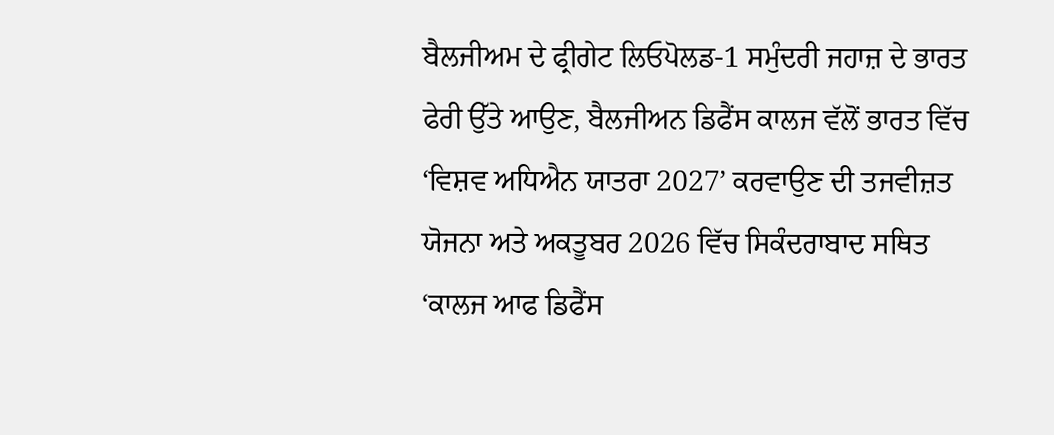ਬੈਲਜੀਅਮ ਦੇ ਫ੍ਰੀਗੇਟ ਲਿਓਪੋਲਡ-1 ਸਮੁੰਦਰੀ ਜਹਾਜ਼ ਦੇ ਭਾਰਤ ਫੇਰੀ ਉੱਤੇ ਆਉਣ, ਬੈਲਜੀਅਨ ਡਿਫੈਂਸ ਕਾਲਜ ਵੱਲੋਂ ਭਾਰਤ ਵਿੱਚ ‘ਵਿਸ਼ਵ ਅਧਿਐਨ ਯਾਤਰਾ 2027’ ਕਰਵਾਉਣ ਦੀ ਤਜਵੀਜ਼ਤ ਯੋਜਨਾ ਅਤੇ ਅਕਤੂਬਰ 2026 ਵਿੱਚ ਸਿਕੰਦਰਾਬਾਦ ਸਥਿਤ ‘ਕਾਲਜ ਆਫ ਡਿਫੈਂਸ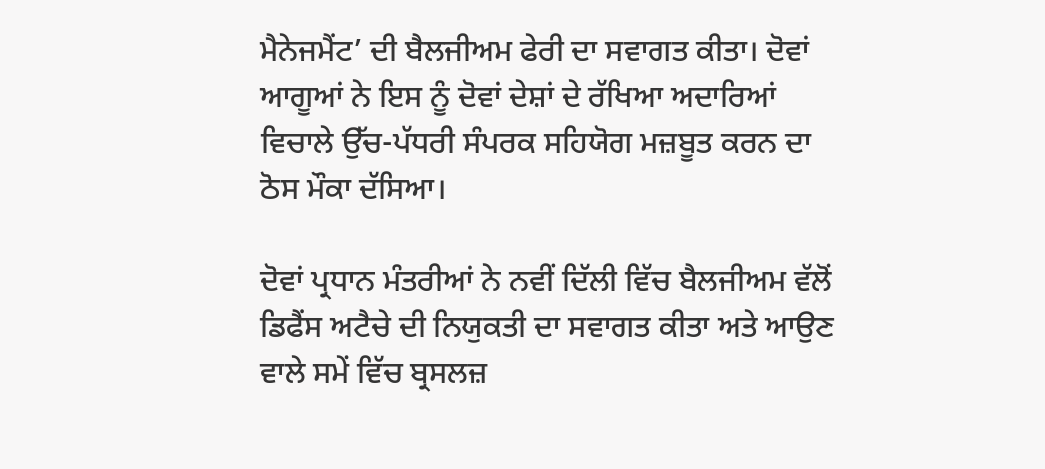ਮੈਨੇਜਮੈਂਟ’ ਦੀ ਬੈਲਜੀਅਮ ਫੇਰੀ ਦਾ ਸਵਾਗਤ ਕੀਤਾ। ਦੋਵਾਂ ਆਗੂਆਂ ਨੇ ਇਸ ਨੂੰ ਦੋਵਾਂ ਦੇਸ਼ਾਂ ਦੇ ਰੱਖਿਆ ਅਦਾਰਿਆਂ ਵਿਚਾਲੇ ਉੱਚ-ਪੱਧਰੀ ਸੰਪਰਕ ਸਹਿਯੋਗ ਮਜ਼ਬੂਤ ਕਰਨ ਦਾ ਠੋਸ ਮੌਕਾ ਦੱਸਿਆ।

ਦੋਵਾਂ ਪ੍ਰਧਾਨ ਮੰਤਰੀਆਂ ਨੇ ਨਵੀਂ ਦਿੱਲੀ ਵਿੱਚ ਬੈਲਜੀਅਮ ਵੱਲੋਂ ਡਿਫੈਂਸ ਅਟੈਚੇ ਦੀ ਨਿਯੁਕਤੀ ਦਾ ਸਵਾਗਤ ਕੀਤਾ ਅਤੇ ਆਉਣ ਵਾਲੇ ਸਮੇਂ ਵਿੱਚ ਬ੍ਰਸਲਜ਼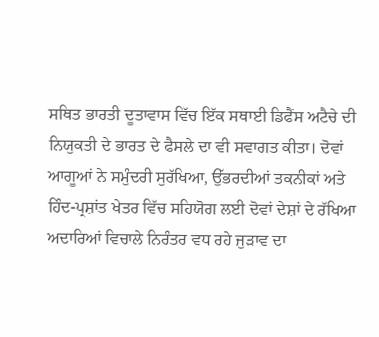ਸਥਿਤ ਭਾਰਤੀ ਦੂਤਾਵਾਸ ਵਿੱਚ ਇੱਕ ਸਥਾਈ ਡਿਫੈਂਸ ਅਟੈਚੇ ਦੀ ਨਿਯੁਕਤੀ ਦੇ ਭਾਰਤ ਦੇ ਫੈਸਲੇ ਦਾ ਵੀ ਸਵਾਗਤ ਕੀਤਾ। ਦੋਵਾਂ ਆਗੂਆਂ ਨੇ ਸਮੁੰਦਰੀ ਸੁਰੱਖਿਆ, ਉੱਭਰਦੀਆਂ ਤਕਨੀਕਾਂ ਅਤੇ ਹਿੰਦ-ਪ੍ਰਸ਼ਾਂਤ ਖੇਤਰ ਵਿੱਚ ਸਹਿਯੋਗ ਲਈ ਦੋਵਾਂ ਦੇਸ਼ਾਂ ਦੇ ਰੱਖਿਆ ਅਦਾਰਿਆਂ ਵਿਚਾਲੇ ਨਿਰੰਤਰ ਵਧ ਰਹੇ ਜੁੜਾਵ ਦਾ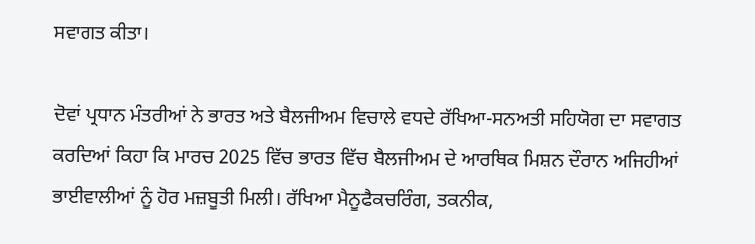ਸਵਾਗਤ ਕੀਤਾ।

ਦੋਵਾਂ ਪ੍ਰਧਾਨ ਮੰਤਰੀਆਂ ਨੇ ਭਾਰਤ ਅਤੇ ਬੈਲਜੀਅਮ ਵਿਚਾਲੇ ਵਧਦੇ ਰੱਖਿਆ-ਸਨਅਤੀ ਸਹਿਯੋਗ ਦਾ ਸਵਾਗਤ ਕਰਦਿਆਂ ਕਿਹਾ ਕਿ ਮਾਰਚ 2025 ਵਿੱਚ ਭਾਰਤ ਵਿੱਚ ਬੈਲਜੀਅਮ ਦੇ ਆਰਥਿਕ ਮਿਸ਼ਨ ਦੌਰਾਨ ਅਜਿਹੀਆਂ ਭਾਈਵਾਲੀਆਂ ਨੂੰ ਹੋਰ ਮਜ਼ਬੂਤੀ ਮਿਲੀ। ਰੱਖਿਆ ਮੈਨੂਫੈਕਚਰਿੰਗ, ਤਕਨੀਕ,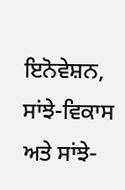ਇਨੋਵੇਸ਼ਨ, ਸਾਂਝੇ-ਵਿਕਾਸ ਅਤੇ ਸਾਂਝੇ-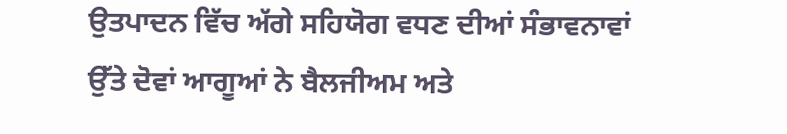ਉਤਪਾਦਨ ਵਿੱਚ ਅੱਗੇ ਸਹਿਯੋਗ ਵਧਣ ਦੀਆਂ ਸੰਭਾਵਨਾਵਾਂ ਉੱਤੇ ਦੋਵਾਂ ਆਗੂਆਂ ਨੇ ਬੈਲਜੀਅਮ ਅਤੇ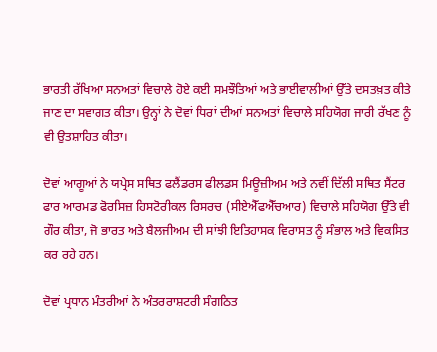ਭਾਰਤੀ ਰੱਖਿਆ ਸਨਅਤਾਂ ਵਿਚਾਲੇ ਹੋਏ ਕਈ ਸਮਝੌਤਿਆਂ ਅਤੇ ਭਾਈਵਾਲੀਆਂ ਉੱਤੇ ਦਸਤਖ਼ਤ ਕੀਤੇ ਜਾਣ ਦਾ ਸਵਾਗਤ ਕੀਤਾ। ਉਨ੍ਹਾਂ ਨੇ ਦੋਵਾਂ ਧਿਰਾਂ ਦੀਆਂ ਸਨਅਤਾਂ ਵਿਚਾਲੇ ਸਹਿਯੋਗ ਜਾਰੀ ਰੱਖਣ ਨੂੰ ਵੀ ਉਤਸ਼ਾਹਿਤ ਕੀਤਾ।

ਦੋਵਾਂ ਆਗੂਆਂ ਨੇ ਯਪ੍ਰੇਸ ਸਥਿਤ ਫਲੈਂਡਰਸ ਫੀਲਡਸ ਮਿਊਜ਼ੀਅਮ ਅਤੇ ਨਵੀਂ ਦਿੱਲੀ ਸਥਿਤ ਸੈਂਟਰ ਫਾਰ ਆਰਮਡ ਫੋਰਸਿਜ਼ ਹਿਸਟੋਰੀਕਲ ਰਿਸਰਚ (ਸੀਏਐੱਫਐੱਚਆਰ) ਵਿਚਾਲੇ ਸਹਿਯੋਗ ਉੱਤੇ ਵੀ ਗੌਰ ਕੀਤਾ, ਜੋ ਭਾਰਤ ਅਤੇ ਬੈਲਜੀਅਮ ਦੀ ਸਾਂਝੀ ਇਤਿਹਾਸਕ ਵਿਰਾਸਤ ਨੂੰ ਸੰਭਾਲ ਅਤੇ ਵਿਕਸਿਤ ਕਰ ਰਹੇ ਹਨ।

ਦੋਵਾਂ ਪ੍ਰਧਾਨ ਮੰਤਰੀਆਂ ਨੇ ਅੰਤਰਰਾਸ਼ਟਰੀ ਸੰਗਠਿਤ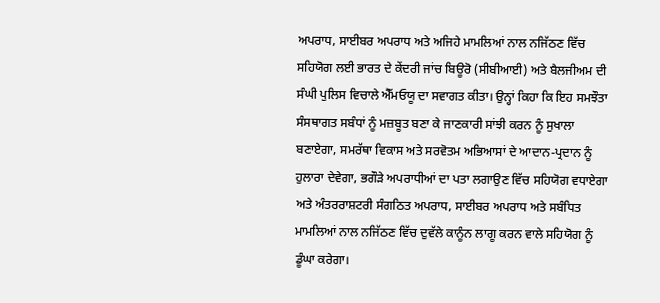ਅਪਰਾਧ, ਸਾਈਬਰ ਅਪਰਾਧ ਅਤੇ ਅਜਿਹੇ ਮਾਮਲਿਆਂ ਨਾਲ ਨਜਿੱਠਣ ਵਿੱਚ ਸਹਿਯੋਗ ਲਈ ਭਾਰਤ ਦੇ ਕੇਂਦਰੀ ਜਾਂਚ ਬਿਊਰੋ (ਸੀਬੀਆਈ) ਅਤੇ ਬੈਲਜੀਅਮ ਦੀ ਸੰਘੀ ਪੁਲਿਸ ਵਿਚਾਲੇ ਐੱਮਓਯੂ ਦਾ ਸਵਾਗਤ ਕੀਤਾ। ਉਨ੍ਹਾਂ ਕਿਹਾ ਕਿ ਇਹ ਸਮਝੌਤਾ ਸੰਸਥਾਗਤ ਸਬੰਧਾਂ ਨੂੰ ਮਜ਼ਬੂਤ ਬਣਾ ਕੇ ਜਾਣਕਾਰੀ ਸਾਂਝੀ ਕਰਨ ਨੂੰ ਸੁਖਾਲਾ ਬਣਾਏਗਾ, ਸਮਰੱਥਾ ਵਿਕਾਸ ਅਤੇ ਸਰਵੋਤਮ ਅਭਿਆਸਾਂ ਦੇ ਆਦਾਨ-ਪ੍ਰਦਾਨ ਨੂੰ ਹੁਲਾਰਾ ਦੇਵੇਗਾ, ਭਗੌੜੇ ਅਪਰਾਧੀਆਂ ਦਾ ਪਤਾ ਲਗਾਉਣ ਵਿੱਚ ਸਹਿਯੋਗ ਵਧਾਏਗਾ ਅਤੇ ਅੰਤਰਰਾਸ਼ਟਰੀ ਸੰਗਠਿਤ ਅਪਰਾਧ, ਸਾਈਬਰ ਅਪਰਾਧ ਅਤੇ ਸਬੰਧਿਤ ਮਾਮਲਿਆਂ ਨਾਲ ਨਜਿੱਠਣ ਵਿੱਚ ਦੁਵੱਲੇ ਕਾਨੂੰਨ ਲਾਗੂ ਕਰਨ ਵਾਲੇ ਸਹਿਯੋਗ ਨੂੰ ਡੂੰਘਾ ਕਰੇਗਾ।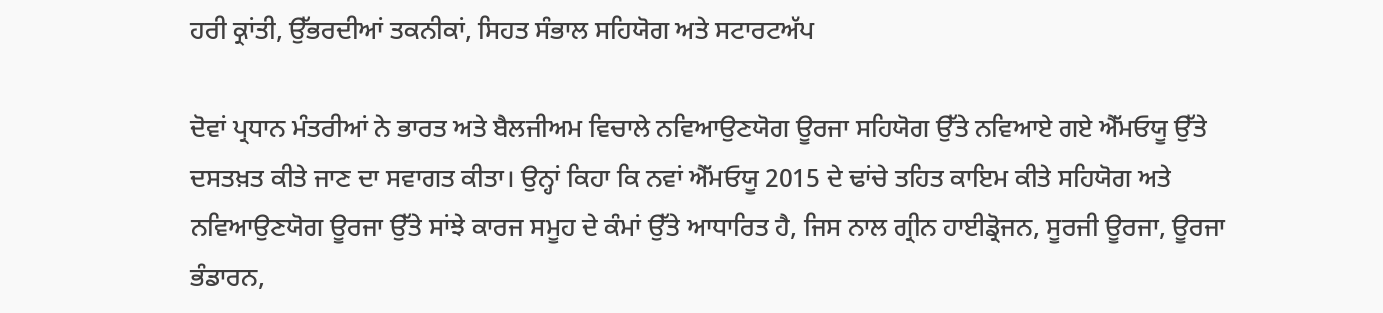ਹਰੀ ਕ੍ਰਾਂਤੀ, ਉੱਭਰਦੀਆਂ ਤਕਨੀਕਾਂ, ਸਿਹਤ ਸੰਭਾਲ ਸਹਿਯੋਗ ਅਤੇ ਸਟਾਰਟਅੱਪ

ਦੋਵਾਂ ਪ੍ਰਧਾਨ ਮੰਤਰੀਆਂ ਨੇ ਭਾਰਤ ਅਤੇ ਬੈਲਜੀਅਮ ਵਿਚਾਲੇ ਨਵਿਆਉਣਯੋਗ ਊਰਜਾ ਸਹਿਯੋਗ ਉੱਤੇ ਨਵਿਆਏ ਗਏ ਐੱਮਓਯੂ ਉੱਤੇ ਦਸਤਖ਼ਤ ਕੀਤੇ ਜਾਣ ਦਾ ਸਵਾਗਤ ਕੀਤਾ। ਉਨ੍ਹਾਂ ਕਿਹਾ ਕਿ ਨਵਾਂ ਐੱਮਓਯੂ 2015 ਦੇ ਢਾਂਚੇ ਤਹਿਤ ਕਾਇਮ ਕੀਤੇ ਸਹਿਯੋਗ ਅਤੇ ਨਵਿਆਉਣਯੋਗ ਊਰਜਾ ਉੱਤੇ ਸਾਂਝੇ ਕਾਰਜ ਸਮੂਹ ਦੇ ਕੰਮਾਂ ਉੱਤੇ ਆਧਾਰਿਤ ਹੈ, ਜਿਸ ਨਾਲ ਗ੍ਰੀਨ ਹਾਈਡ੍ਰੋਜਨ, ਸੂਰਜੀ ਊਰਜਾ, ਊਰਜਾ ਭੰਡਾਰਨ,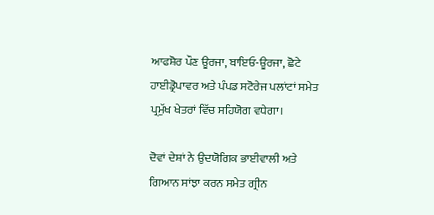ਆਫਸ਼ੋਰ ਪੌਣ ਊਰਜਾ, ਬਾਇਓ-ਊਰਜਾ, ਛੋਟੇ ਹਾਈਡ੍ਰੋਪਾਵਰ ਅਤੇ ਪੰਪਡ ਸਟੋਰੇਜ ਪਲਾਂਟਾਂ ਸਮੇਤ ਪ੍ਰਮੁੱਖ ਖੇਤਰਾਂ ਵਿੱਚ ਸਹਿਯੋਗ ਵਧੇਗਾ।

ਦੋਵਾਂ ਦੇਸ਼ਾਂ ਨੇ ਉਦਯੋਗਿਕ ਭਾਈਵਾਲੀ ਅਤੇ ਗਿਆਨ ਸਾਂਝਾ ਕਰਨ ਸਮੇਤ ਗ੍ਰੀਨ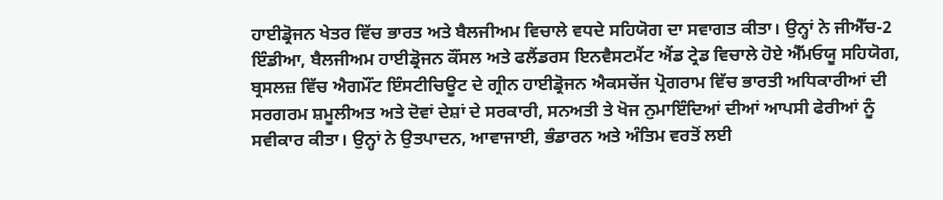ਹਾਈਡ੍ਰੋਜਨ ਖੇਤਰ ਵਿੱਚ ਭਾਰਤ ਅਤੇ ਬੈਲਜੀਅਮ ਵਿਚਾਲੇ ਵਧਦੇ ਸਹਿਯੋਗ ਦਾ ਸਵਾਗਤ ਕੀਤਾ। ਉਨ੍ਹਾਂ ਨੇ ਜੀਐੱਚ-2 ਇੰਡੀਆ, ਬੈਲਜੀਅਮ ਹਾਈਡ੍ਰੋਜਨ ਕੌਂਸਲ ਅਤੇ ਫਲੈਂਡਰਸ ਇਨਵੈਸਟਮੈਂਟ ਐਂਡ ਟ੍ਰੇਡ ਵਿਚਾਲੇ ਹੋਏ ਐੱਮਓਯੂ ਸਹਿਯੋਗ, ਬ੍ਰਸਲਜ਼ ਵਿੱਚ ਐਗਮੌਂਟ ਇੰਸਟੀਚਿਊਟ ਦੇ ਗ੍ਰੀਨ ਹਾਈਡ੍ਰੋਜਨ ਐਕਸਚੇਂਜ ਪ੍ਰੋਗਰਾਮ ਵਿੱਚ ਭਾਰਤੀ ਅਧਿਕਾਰੀਆਂ ਦੀ ਸਰਗਰਮ ਸ਼ਮੂਲੀਅਤ ਅਤੇ ਦੋਵਾਂ ਦੇਸ਼ਾਂ ਦੇ ਸਰਕਾਰੀ, ਸਨਅਤੀ ਤੇ ਖੋਜ ਨੁਮਾਇੰਦਿਆਂ ਦੀਆਂ ਆਪਸੀ ਫੇਰੀਆਂ ਨੂੰ ਸਵੀਕਾਰ ਕੀਤਾ। ਉਨ੍ਹਾਂ ਨੇ ਉਤਪਾਦਨ, ਆਵਾਜਾਈ, ਭੰਡਾਰਨ ਅਤੇ ਅੰਤਿਮ ਵਰਤੋਂ ਲਈ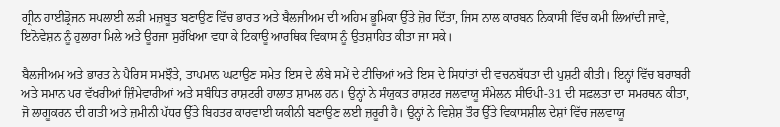ਗ੍ਰੀਨ ਹਾਈਡ੍ਰੋਜਨ ਸਪਲਾਈ ਲੜੀ ਮਜ਼ਬੂਤ ਬਣਾਉਣ ਵਿੱਚ ਭਾਰਤ ਅਤੇ ਬੈਲਜੀਅਮ ਦੀ ਅਹਿਮ ਭੂਮਿਕਾ ਉੱਤੇ ਜ਼ੋਰ ਦਿੱਤਾ, ਜਿਸ ਨਾਲ ਕਾਰਬਨ ਨਿਕਾਸੀ ਵਿੱਚ ਕਮੀ ਲਿਆਂਦੀ ਜਾਵੇ, ਇਨੋਵੇਸ਼ਨ ਨੂੰ ਹੁਲਾਰਾ ਮਿਲੇ ਅਤੇ ਊਰਜਾ ਸੁਰੱਖਿਆ ਵਧਾ ਕੇ ਟਿਕਾਊ ਆਰਥਿਕ ਵਿਕਾਸ ਨੂੰ ਉਤਸ਼ਾਹਿਤ ਕੀਤਾ ਜਾ ਸਕੇ।

ਬੈਲਜੀਅਮ ਅਤੇ ਭਾਰਤ ਨੇ ਪੈਰਿਸ ਸਮਝੌਤੇ, ਤਾਪਮਾਨ ਘਟਾਉਣ ਸਮੇਤ ਇਸ ਦੇ ਲੰਬੇ ਸਮੇਂ ਦੇ ਟੀਚਿਆਂ ਅਤੇ ਇਸ ਦੇ ਸਿਧਾਂਤਾਂ ਦੀ ਵਚਨਬੱਧਤਾ ਦੀ ਪੁਸ਼ਟੀ ਕੀਤੀ। ਇਨ੍ਹਾਂ ਵਿੱਚ ਬਰਾਬਰੀ ਅਤੇ ਸਮਾਨ ਪਰ ਵੱਖਰੀਆਂ ਜ਼ਿੰਮੇਵਾਰੀਆਂ ਅਤੇ ਸਬੰਧਿਤ ਰਾਸ਼ਟਰੀ ਹਾਲਾਤ ਸ਼ਾਮਲ ਹਨ। ਉਨ੍ਹਾਂ ਨੇ ਸੰਯੁਕਤ ਰਾਸ਼ਟਰ ਜਲਵਾਯੂ ਸੰਮੇਲਨ ਸੀਓਪੀ-31 ਦੀ ਸਫ਼ਲਤਾ ਦਾ ਸਮਰਥਨ ਕੀਤਾ, ਜੋ ਲਾਗੂਕਰਨ ਦੀ ਗਤੀ ਅਤੇ ਜ਼ਮੀਨੀ ਪੱਧਰ ਉੱਤੇ ਬਿਹਤਰ ਕਾਰਵਾਈ ਯਕੀਨੀ ਬਣਾਉਣ ਲਈ ਜ਼ਰੂਰੀ ਹੈ। ਉਨ੍ਹਾਂ ਨੇ ਵਿਸ਼ੇਸ਼ ਤੌਰ ਉੱਤੇ ਵਿਕਾਸਸ਼ੀਲ ਦੇਸ਼ਾਂ ਵਿੱਚ ਜਲਵਾਯੂ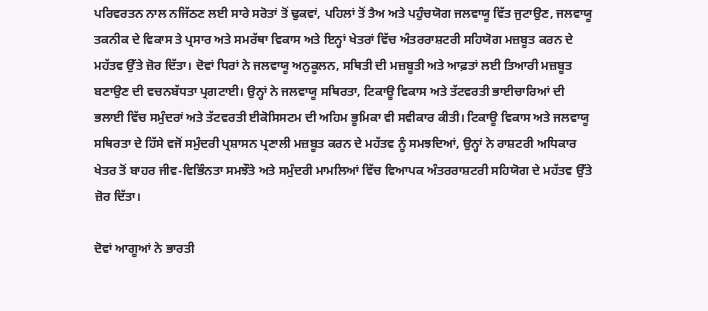ਪਰਿਵਰਤਨ ਨਾਲ ਨਜਿੱਠਣ ਲਈ ਸਾਰੇ ਸਰੋਤਾਂ ਤੋਂ ਢੁਕਵਾਂ, ਪਹਿਲਾਂ ਤੋਂ ਤੈਅ ਅਤੇ ਪਹੁੰਚਯੋਗ ਜਲਵਾਯੂ ਵਿੱਤ ਜੁਟਾਉਣ, ਜਲਵਾਯੂ ਤਕਨੀਕ ਦੇ ਵਿਕਾਸ ਤੇ ਪ੍ਰਸਾਰ ਅਤੇ ਸਮਰੱਥਾ ਵਿਕਾਸ ਅਤੇ ਇਨ੍ਹਾਂ ਖੇਤਰਾਂ ਵਿੱਚ ਅੰਤਰਰਾਸ਼ਟਰੀ ਸਹਿਯੋਗ ਮਜ਼ਬੂਤ ਕਰਨ ਦੇ ਮਹੱਤਵ ਉੱਤੇ ਜ਼ੋਰ ਦਿੱਤਾ। ਦੋਵਾਂ ਧਿਰਾਂ ਨੇ ਜਲਵਾਯੂ ਅਨੁਕੂਲਨ, ਸਥਿਤੀ ਦੀ ਮਜ਼ਬੂਤੀ ਅਤੇ ਆਫ਼ਤਾਂ ਲਈ ਤਿਆਰੀ ਮਜ਼ਬੂਤ ਬਣਾਉਣ ਦੀ ਵਚਨਬੱਧਤਾ ਪ੍ਰਗਟਾਈ। ਉਨ੍ਹਾਂ ਨੇ ਜਲਵਾਯੂ ਸਥਿਰਤਾ, ਟਿਕਾਊ ਵਿਕਾਸ ਅਤੇ ਤੱਟਵਰਤੀ ਭਾਈਚਾਰਿਆਂ ਦੀ ਭਲਾਈ ਵਿੱਚ ਸਮੁੰਦਰਾਂ ਅਤੇ ਤੱਟਵਰਤੀ ਈਕੋਸਿਸਟਮ ਦੀ ਅਹਿਮ ਭੂਮਿਕਾ ਵੀ ਸਵੀਕਾਰ ਕੀਤੀ। ਟਿਕਾਊ ਵਿਕਾਸ ਅਤੇ ਜਲਵਾਯੂ ਸਥਿਰਤਾ ਦੇ ਹਿੱਸੇ ਵਜੋਂ ਸਮੁੰਦਰੀ ਪ੍ਰਸ਼ਾਸਨ ਪ੍ਰਣਾਲੀ ਮਜ਼ਬੂਤ ਕਰਨ ਦੇ ਮਹੱਤਵ ਨੂੰ ਸਮਝਦਿਆਂ, ਉਨ੍ਹਾਂ ਨੇ ਰਾਸ਼ਟਰੀ ਅਧਿਕਾਰ ਖੇਤਰ ਤੋਂ ਬਾਹਰ ਜੀਵ-ਵਿਭਿੰਨਤਾ ਸਮਝੌਤੇ ਅਤੇ ਸਮੁੰਦਰੀ ਮਾਮਲਿਆਂ ਵਿੱਚ ਵਿਆਪਕ ਅੰਤਰਰਾਸ਼ਟਰੀ ਸਹਿਯੋਗ ਦੇ ਮਹੱਤਵ ਉੱਤੇ ਜ਼ੋਰ ਦਿੱਤਾ।

ਦੋਵਾਂ ਆਗੂਆਂ ਨੇ ਭਾਰਤੀ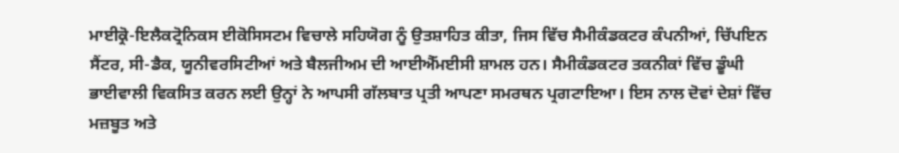ਮਾਈਕ੍ਰੋ-ਇਲੈਕਟ੍ਰੋਨਿਕਸ ਈਕੋਸਿਸਟਮ ਵਿਚਾਲੇ ਸਹਿਯੋਗ ਨੂੰ ਉਤਸ਼ਾਹਿਤ ਕੀਤਾ, ਜਿਸ ਵਿੱਚ ਸੈਮੀਕੰਡਕਟਰ ਕੰਪਨੀਆਂ, ਚਿੱਪਇਨ ਸੈਂਟਰ, ਸੀ-ਡੈਕ, ਯੂਨੀਵਰਸਿਟੀਆਂ ਅਤੇ ਬੈਲਜੀਅਮ ਦੀ ਆਈਐੱਮਈਸੀ ਸ਼ਾਮਲ ਹਨ। ਸੈਮੀਕੰਡਕਟਰ ਤਕਨੀਕਾਂ ਵਿੱਚ ਡੂੰਘੀ ਭਾਈਵਾਲੀ ਵਿਕਸਿਤ ਕਰਨ ਲਈ ਉਨ੍ਹਾਂ ਨੇ ਆਪਸੀ ਗੱਲਬਾਤ ਪ੍ਰਤੀ ਆਪਣਾ ਸਮਰਥਨ ਪ੍ਰਗਟਾਇਆ। ਇਸ ਨਾਲ ਦੋਵਾਂ ਦੇਸ਼ਾਂ ਵਿੱਚ ਮਜ਼ਬੂਤ ਅਤੇ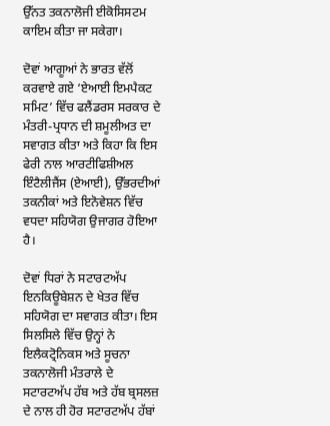ਉੱਨਤ ਤਕਨਾਲੋਜੀ ਈਕੋਸਿਸਟਮ ਕਾਇਮ ਕੀਤਾ ਜਾ ਸਕੇਗਾ।

ਦੋਵਾਂ ਆਗੂਆਂ ਨੇ ਭਾਰਤ ਵੱਲੋਂ ਕਰਵਾਏ ਗਏ ‘ਏਆਈ ਇਮਪੈਕਟ ਸਮਿਟ’ ਵਿੱਚ ਫਲੈਂਡਰਸ ਸਰਕਾਰ ਦੇ ਮੰਤਰੀ-ਪ੍ਰਧਾਨ ਦੀ ਸ਼ਮੂਲੀਅਤ ਦਾ ਸਵਾਗਤ ਕੀਤਾ ਅਤੇ ਕਿਹਾ ਕਿ ਇਸ ਫੇਰੀ ਨਾਲ ਆਰਟੀਫਿਸ਼ੀਅਲ ਇੰਟੈਲੀਜੈਂਸ (ਏਆਈ), ਉੱਭਰਦੀਆਂ ਤਕਨੀਕਾਂ ਅਤੇ ਇਨੋਵੇਸ਼ਨ ਵਿੱਚ ਵਧਦਾ ਸਹਿਯੋਗ ਉਜਾਗਰ ਹੋਇਆ ਹੈ।

ਦੋਵਾਂ ਧਿਰਾਂ ਨੇ ਸਟਾਰਟਅੱਪ ਇਨਕਿਊਬੇਸ਼ਨ ਦੇ ਖੇਤਰ ਵਿੱਚ ਸਹਿਯੋਗ ਦਾ ਸਵਾਗਤ ਕੀਤਾ। ਇਸ ਸਿਲਸਿਲੇ ਵਿੱਚ ਉਨ੍ਹਾਂ ਨੇ ਇਲੈਕਟ੍ਰੋਨਿਕਸ ਅਤੇ ਸੂਚਨਾ ਤਕਨਾਲੋਜੀ ਮੰਤਰਾਲੇ ਦੇ ਸਟਾਰਟਅੱਪ ਹੱਬ ਅਤੇ ਹੱਬ ਬ੍ਰਸਲਜ਼ ਦੇ ਨਾਲ ਹੀ ਹੋਰ ਸਟਾਰਟਅੱਪ ਹੱਬਾਂ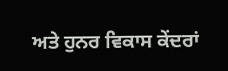ਅਤੇ ਹੁਨਰ ਵਿਕਾਸ ਕੇਂਦਰਾਂ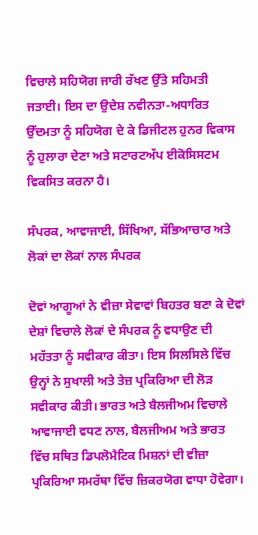ਵਿਚਾਲੇ ਸਹਿਯੋਗ ਜਾਰੀ ਰੱਖਣ ਉੱਤੇ ਸਹਿਮਤੀ ਜਤਾਈ। ਇਸ ਦਾ ਉਦੇਸ਼ ਨਵੀਨਤਾ-ਅਧਾਰਿਤ ਉੱਦਮਤਾ ਨੂੰ ਸਹਿਯੋਗ ਦੇ ਕੇ ਡਿਜੀਟਲ ਹੁਨਰ ਵਿਕਾਸ ਨੂੰ ਹੁਲਾਰਾ ਦੇਣਾ ਅਤੇ ਸਟਾਰਟਅੱਪ ਈਕੋਸਿਸਟਮ ਵਿਕਸਿਤ ਕਰਨਾ ਹੈ।

ਸੰਪਰਕ, ਆਵਾਜਾਈ, ਸਿੱਖਿਆ, ਸੱਭਿਆਚਾਰ ਅਤੇ ਲੋਕਾਂ ਦਾ ਲੋਕਾਂ ਨਾਲ ਸੰਪਰਕ

ਦੋਵਾਂ ਆਗੂਆਂ ਨੇ ਵੀਜ਼ਾ ਸੇਵਾਵਾਂ ਬਿਹਤਰ ਬਣਾ ਕੇ ਦੋਵਾਂ ਦੇਸ਼ਾਂ ਵਿਚਾਲੇ ਲੋਕਾਂ ਦੇ ਸੰਪਰਕ ਨੂੰ ਵਧਾਉਣ ਦੀ ਮਹੱਤਤਾ ਨੂੰ ਸਵੀਕਾਰ ਕੀਤਾ। ਇਸ ਸਿਲਸਿਲੇ ਵਿੱਚ ਉਨ੍ਹਾਂ ਨੇ ਸੁਖਾਲੀ ਅਤੇ ਤੇਜ਼ ਪ੍ਰਕਿਰਿਆ ਦੀ ਲੋੜ ਸਵੀਕਾਰ ਕੀਤੀ। ਭਾਰਤ ਅਤੇ ਬੈਲਜੀਅਮ ਵਿਚਾਲੇ ਆਵਾਜਾਈ ਵਧਣ ਨਾਲ, ਬੈਲਜੀਅਮ ਅਤੇ ਭਾਰਤ ਵਿੱਚ ਸਥਿਤ ਡਿਪਲੋਮੈਟਿਕ ਮਿਸ਼ਨਾਂ ਦੀ ਵੀਜ਼ਾ ਪ੍ਰਕਿਰਿਆ ਸਮਰੱਥਾ ਵਿੱਚ ਜ਼ਿਕਰਯੋਗ ਵਾਧਾ ਹੋਵੇਗਾ।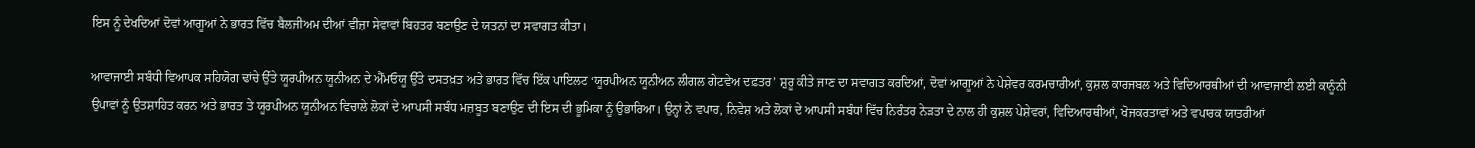ਇਸ ਨੂੰ ਦੇਖਦਿਆਂ ਦੋਵਾਂ ਆਗੂਆਂ ਨੇ ਭਾਰਤ ਵਿੱਚ ਬੈਲਜੀਅਮ ਦੀਆਂ ਵੀਜ਼ਾ ਸੇਵਾਵਾਂ ਬਿਹਤਰ ਬਣਾਉਣ ਦੇ ਯਤਨਾਂ ਦਾ ਸਵਾਗਤ ਕੀਤਾ।

ਆਵਾਜਾਈ ਸਬੰਧੀ ਵਿਆਪਕ ਸਹਿਯੋਗ ਢਾਂਚੇ ਉੱਤੇ ਯੂਰਪੀਅਨ ਯੂਨੀਅਨ ਦੇ ਐੱਮਓਯੂ ਉੱਤੇ ਦਸਤਖ਼ਤ ਅਤੇ ਭਾਰਤ ਵਿੱਚ ਇੱਕ ਪਾਇਲਟ ‘ਯੂਰਪੀਅਨ ਯੂਨੀਅਨ ਲੀਗਲ ਗੇਟਵੇਅ ਦਫ਼ਤਰ’ ਸ਼ੁਰੂ ਕੀਤੇ ਜਾਣ ਦਾ ਸਵਾਗਤ ਕਰਦਿਆਂ, ਦੋਵਾਂ ਆਗੂਆਂ ਨੇ ਪੇਸ਼ੇਵਰ ਕਰਮਚਾਰੀਆਂ, ਕੁਸ਼ਲ ਕਾਰਜਬਲ ਅਤੇ ਵਿਦਿਆਰਥੀਆਂ ਦੀ ਆਵਾਜਾਈ ਲਈ ਕਾਨੂੰਨੀ ਉਪਾਵਾਂ ਨੂੰ ਉਤਸ਼ਾਹਿਤ ਕਰਨ ਅਤੇ ਭਾਰਤ ਤੇ ਯੂਰਪੀਅਨ ਯੂਨੀਅਨ ਵਿਚਾਲੇ ਲੋਕਾਂ ਦੇ ਆਪਸੀ ਸਬੰਧ ਮਜ਼ਬੂਤ ਬਣਾਉਣ ਦੀ ਇਸ ਦੀ ਭੂਮਿਕਾ ਨੂੰ ਉਭਾਰਿਆ। ਉਨ੍ਹਾਂ ਨੇ ਵਪਾਰ, ਨਿਵੇਸ਼ ਅਤੇ ਲੋਕਾਂ ਦੇ ਆਪਸੀ ਸਬੰਧਾਂ ਵਿੱਚ ਨਿਰੰਤਰ ਨੇੜਤਾ ਦੇ ਨਾਲ ਹੀ ਕੁਸ਼ਲ ਪੇਸ਼ੇਵਰਾਂ, ਵਿਦਿਆਰਥੀਆਂ, ਖੋਜਕਰਤਾਵਾਂ ਅਤੇ ਵਪਾਰਕ ਯਾਤਰੀਆਂ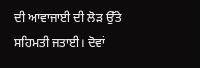ਦੀ ਆਵਾਜਾਈ ਦੀ ਲੋੜ ਉੱਤੇ ਸਹਿਮਤੀ ਜਤਾਈ। ਦੋਵਾਂ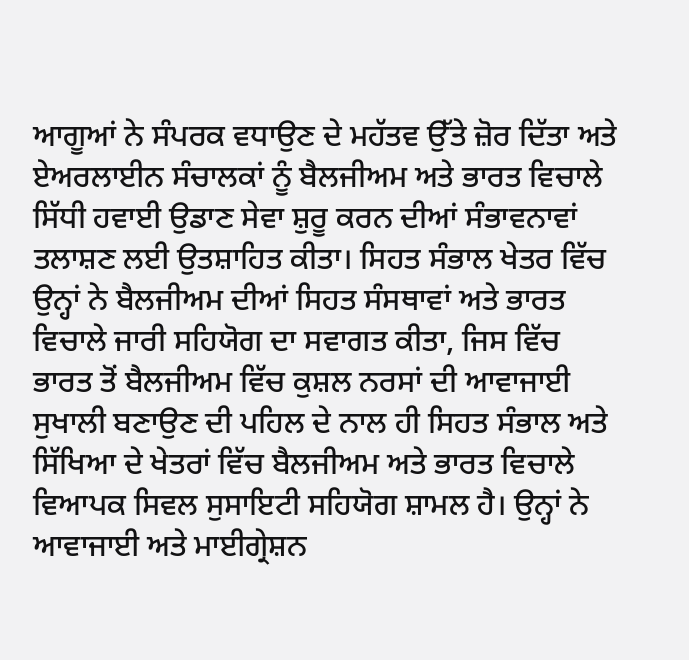ਆਗੂਆਂ ਨੇ ਸੰਪਰਕ ਵਧਾਉਣ ਦੇ ਮਹੱਤਵ ਉੱਤੇ ਜ਼ੋਰ ਦਿੱਤਾ ਅਤੇ ਏਅਰਲਾਈਨ ਸੰਚਾਲਕਾਂ ਨੂੰ ਬੈਲਜੀਅਮ ਅਤੇ ਭਾਰਤ ਵਿਚਾਲੇ ਸਿੱਧੀ ਹਵਾਈ ਉਡਾਣ ਸੇਵਾ ਸ਼ੁਰੂ ਕਰਨ ਦੀਆਂ ਸੰਭਾਵਨਾਵਾਂ ਤਲਾਸ਼ਣ ਲਈ ਉਤਸ਼ਾਹਿਤ ਕੀਤਾ। ਸਿਹਤ ਸੰਭਾਲ ਖੇਤਰ ਵਿੱਚ ਉਨ੍ਹਾਂ ਨੇ ਬੈਲਜੀਅਮ ਦੀਆਂ ਸਿਹਤ ਸੰਸਥਾਵਾਂ ਅਤੇ ਭਾਰਤ ਵਿਚਾਲੇ ਜਾਰੀ ਸਹਿਯੋਗ ਦਾ ਸਵਾਗਤ ਕੀਤਾ, ਜਿਸ ਵਿੱਚ ਭਾਰਤ ਤੋਂ ਬੈਲਜੀਅਮ ਵਿੱਚ ਕੁਸ਼ਲ ਨਰਸਾਂ ਦੀ ਆਵਾਜਾਈ ਸੁਖਾਲੀ ਬਣਾਉਣ ਦੀ ਪਹਿਲ ਦੇ ਨਾਲ ਹੀ ਸਿਹਤ ਸੰਭਾਲ ਅਤੇ ਸਿੱਖਿਆ ਦੇ ਖੇਤਰਾਂ ਵਿੱਚ ਬੈਲਜੀਅਮ ਅਤੇ ਭਾਰਤ ਵਿਚਾਲੇ ਵਿਆਪਕ ਸਿਵਲ ਸੁਸਾਇਟੀ ਸਹਿਯੋਗ ਸ਼ਾਮਲ ਹੈ। ਉਨ੍ਹਾਂ ਨੇ ਆਵਾਜਾਈ ਅਤੇ ਮਾਈਗ੍ਰੇਸ਼ਨ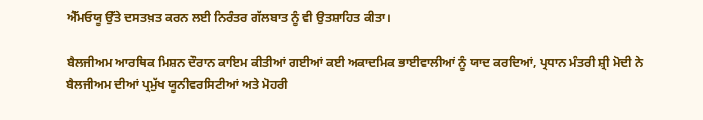ਐੱਮਓਯੂ ਉੱਤੇ ਦਸਤਖ਼ਤ ਕਰਨ ਲਈ ਨਿਰੰਤਰ ਗੱਲਬਾਤ ਨੂੰ ਵੀ ਉਤਸ਼ਾਹਿਤ ਕੀਤਾ।

ਬੈਲਜੀਅਮ ਆਰਥਿਕ ਮਿਸ਼ਨ ਦੌਰਾਨ ਕਾਇਮ ਕੀਤੀਆਂ ਗਈਆਂ ਕਈ ਅਕਾਦਮਿਕ ਭਾਈਵਾਲੀਆਂ ਨੂੰ ਯਾਦ ਕਰਦਿਆਂ, ਪ੍ਰਧਾਨ ਮੰਤਰੀ ਸ਼੍ਰੀ ਮੋਦੀ ਨੇ ਬੈਲਜੀਅਮ ਦੀਆਂ ਪ੍ਰਮੁੱਖ ਯੂਨੀਵਰਸਿਟੀਆਂ ਅਤੇ ਮੋਹਰੀ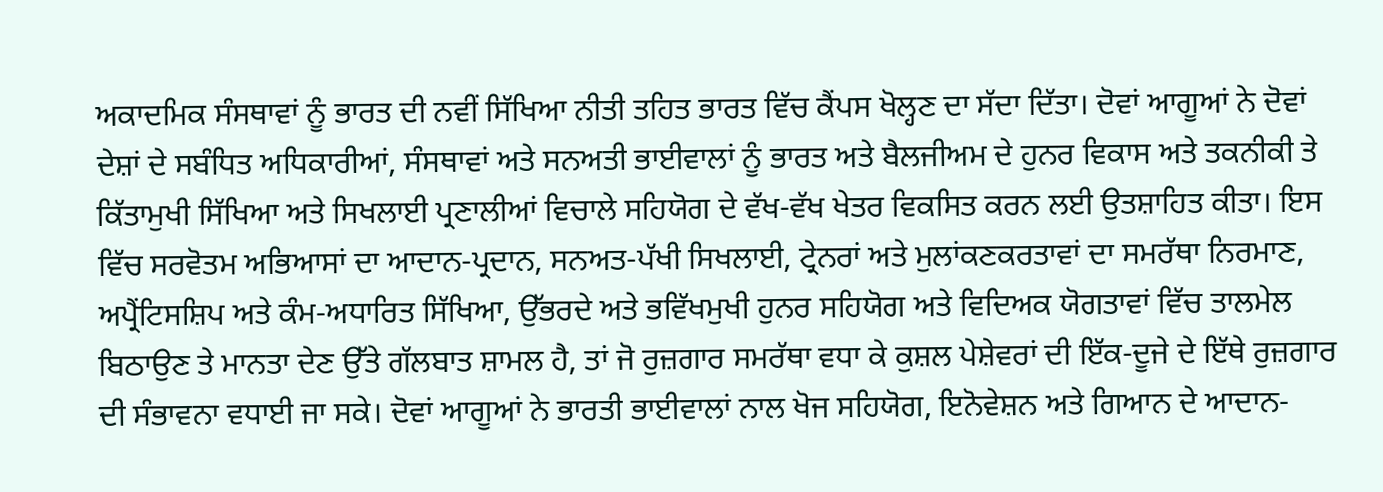ਅਕਾਦਮਿਕ ਸੰਸਥਾਵਾਂ ਨੂੰ ਭਾਰਤ ਦੀ ਨਵੀਂ ਸਿੱਖਿਆ ਨੀਤੀ ਤਹਿਤ ਭਾਰਤ ਵਿੱਚ ਕੈਂਪਸ ਖੋਲ੍ਹਣ ਦਾ ਸੱਦਾ ਦਿੱਤਾ। ਦੋਵਾਂ ਆਗੂਆਂ ਨੇ ਦੋਵਾਂ ਦੇਸ਼ਾਂ ਦੇ ਸਬੰਧਿਤ ਅਧਿਕਾਰੀਆਂ, ਸੰਸਥਾਵਾਂ ਅਤੇ ਸਨਅਤੀ ਭਾਈਵਾਲਾਂ ਨੂੰ ਭਾਰਤ ਅਤੇ ਬੈਲਜੀਅਮ ਦੇ ਹੁਨਰ ਵਿਕਾਸ ਅਤੇ ਤਕਨੀਕੀ ਤੇ ਕਿੱਤਾਮੁਖੀ ਸਿੱਖਿਆ ਅਤੇ ਸਿਖਲਾਈ ਪ੍ਰਣਾਲੀਆਂ ਵਿਚਾਲੇ ਸਹਿਯੋਗ ਦੇ ਵੱਖ-ਵੱਖ ਖੇਤਰ ਵਿਕਸਿਤ ਕਰਨ ਲਈ ਉਤਸ਼ਾਹਿਤ ਕੀਤਾ। ਇਸ ਵਿੱਚ ਸਰਵੋਤਮ ਅਭਿਆਸਾਂ ਦਾ ਆਦਾਨ-ਪ੍ਰਦਾਨ, ਸਨਅਤ-ਪੱਖੀ ਸਿਖਲਾਈ, ਟ੍ਰੇਨਰਾਂ ਅਤੇ ਮੁਲਾਂਕਣਕਰਤਾਵਾਂ ਦਾ ਸਮਰੱਥਾ ਨਿਰਮਾਣ, ਅਪ੍ਰੈਂਟਿਸਸ਼ਿਪ ਅਤੇ ਕੰਮ-ਅਧਾਰਿਤ ਸਿੱਖਿਆ, ਉੱਭਰਦੇ ਅਤੇ ਭਵਿੱਖਮੁਖੀ ਹੁਨਰ ਸਹਿਯੋਗ ਅਤੇ ਵਿਦਿਅਕ ਯੋਗਤਾਵਾਂ ਵਿੱਚ ਤਾਲਮੇਲ ਬਿਠਾਉਣ ਤੇ ਮਾਨਤਾ ਦੇਣ ਉੱਤੇ ਗੱਲਬਾਤ ਸ਼ਾਮਲ ਹੈ, ਤਾਂ ਜੋ ਰੁਜ਼ਗਾਰ ਸਮਰੱਥਾ ਵਧਾ ਕੇ ਕੁਸ਼ਲ ਪੇਸ਼ੇਵਰਾਂ ਦੀ ਇੱਕ-ਦੂਜੇ ਦੇ ਇੱਥੇ ਰੁਜ਼ਗਾਰ ਦੀ ਸੰਭਾਵਨਾ ਵਧਾਈ ਜਾ ਸਕੇ। ਦੋਵਾਂ ਆਗੂਆਂ ਨੇ ਭਾਰਤੀ ਭਾਈਵਾਲਾਂ ਨਾਲ ਖੋਜ ਸਹਿਯੋਗ, ਇਨੋਵੇਸ਼ਨ ਅਤੇ ਗਿਆਨ ਦੇ ਆਦਾਨ-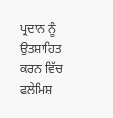ਪ੍ਰਦਾਨ ਨੂੰ ਉਤਸ਼ਾਹਿਤ ਕਰਨ ਵਿੱਚ ਫਲੇਮਿਸ਼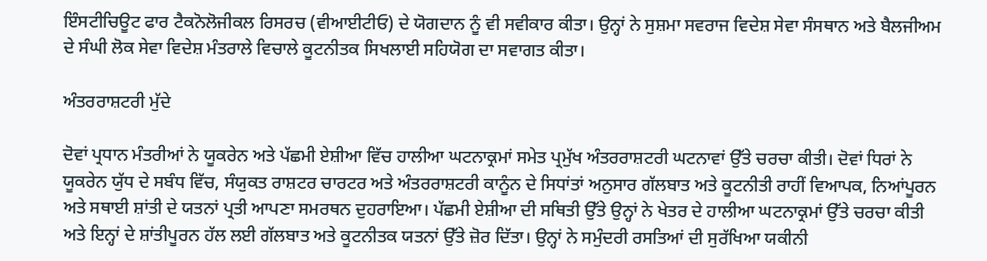ਇੰਸਟੀਚਿਊਟ ਫਾਰ ਟੈਕਨੋਲੋਜੀਕਲ ਰਿਸਰਚ (ਵੀਆਈਟੀਓ) ਦੇ ਯੋਗਦਾਨ ਨੂੰ ਵੀ ਸਵੀਕਾਰ ਕੀਤਾ। ਉਨ੍ਹਾਂ ਨੇ ਸੁਸ਼ਮਾ ਸਵਰਾਜ ਵਿਦੇਸ਼ ਸੇਵਾ ਸੰਸਥਾਨ ਅਤੇ ਬੈਲਜੀਅਮ ਦੇ ਸੰਘੀ ਲੋਕ ਸੇਵਾ ਵਿਦੇਸ਼ ਮੰਤਰਾਲੇ ਵਿਚਾਲੇ ਕੂਟਨੀਤਕ ਸਿਖਲਾਈ ਸਹਿਯੋਗ ਦਾ ਸਵਾਗਤ ਕੀਤਾ।

ਅੰਤਰਰਾਸ਼ਟਰੀ ਮੁੱਦੇ

ਦੋਵਾਂ ਪ੍ਰਧਾਨ ਮੰਤਰੀਆਂ ਨੇ ਯੂਕਰੇਨ ਅਤੇ ਪੱਛਮੀ ਏਸ਼ੀਆ ਵਿੱਚ ਹਾਲੀਆ ਘਟਨਾਕ੍ਰਮਾਂ ਸਮੇਤ ਪ੍ਰਮੁੱਖ ਅੰਤਰਰਾਸ਼ਟਰੀ ਘਟਨਾਵਾਂ ਉੱਤੇ ਚਰਚਾ ਕੀਤੀ। ਦੋਵਾਂ ਧਿਰਾਂ ਨੇ ਯੂਕਰੇਨ ਯੁੱਧ ਦੇ ਸਬੰਧ ਵਿੱਚ, ਸੰਯੁਕਤ ਰਾਸ਼ਟਰ ਚਾਰਟਰ ਅਤੇ ਅੰਤਰਰਾਸ਼ਟਰੀ ਕਾਨੂੰਨ ਦੇ ਸਿਧਾਂਤਾਂ ਅਨੁਸਾਰ ਗੱਲਬਾਤ ਅਤੇ ਕੂਟਨੀਤੀ ਰਾਹੀਂ ਵਿਆਪਕ, ਨਿਆਂਪੂਰਨ ਅਤੇ ਸਥਾਈ ਸ਼ਾਂਤੀ ਦੇ ਯਤਨਾਂ ਪ੍ਰਤੀ ਆਪਣਾ ਸਮਰਥਨ ਦੁਹਰਾਇਆ। ਪੱਛਮੀ ਏਸ਼ੀਆ ਦੀ ਸਥਿਤੀ ਉੱਤੇ ਉਨ੍ਹਾਂ ਨੇ ਖੇਤਰ ਦੇ ਹਾਲੀਆ ਘਟਨਾਕ੍ਰਮਾਂ ਉੱਤੇ ਚਰਚਾ ਕੀਤੀ ਅਤੇ ਇਨ੍ਹਾਂ ਦੇ ਸ਼ਾਂਤੀਪੂਰਨ ਹੱਲ ਲਈ ਗੱਲਬਾਤ ਅਤੇ ਕੂਟਨੀਤਕ ਯਤਨਾਂ ਉੱਤੇ ਜ਼ੋਰ ਦਿੱਤਾ। ਉਨ੍ਹਾਂ ਨੇ ਸਮੁੰਦਰੀ ਰਸਤਿਆਂ ਦੀ ਸੁਰੱਖਿਆ ਯਕੀਨੀ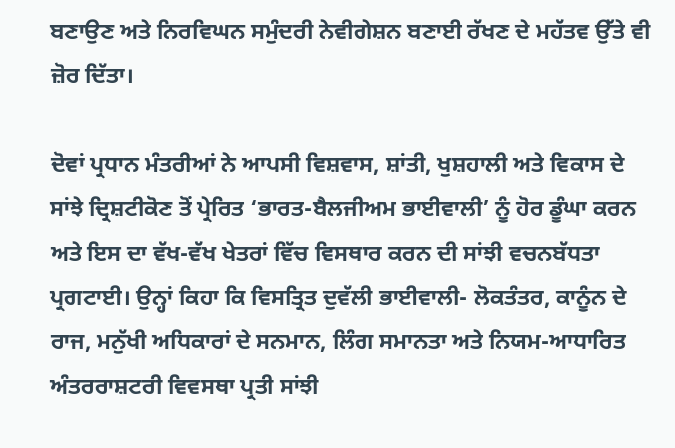ਬਣਾਉਣ ਅਤੇ ਨਿਰਵਿਘਨ ਸਮੁੰਦਰੀ ਨੇਵੀਗੇਸ਼ਨ ਬਣਾਈ ਰੱਖਣ ਦੇ ਮਹੱਤਵ ਉੱਤੇ ਵੀ ਜ਼ੋਰ ਦਿੱਤਾ।

ਦੋਵਾਂ ਪ੍ਰਧਾਨ ਮੰਤਰੀਆਂ ਨੇ ਆਪਸੀ ਵਿਸ਼ਵਾਸ, ਸ਼ਾਂਤੀ, ਖੁਸ਼ਹਾਲੀ ਅਤੇ ਵਿਕਾਸ ਦੇ ਸਾਂਝੇ ਦ੍ਰਿਸ਼ਟੀਕੋਣ ਤੋਂ ਪ੍ਰੇਰਿਤ ‘ਭਾਰਤ-ਬੈਲਜੀਅਮ ਭਾਈਵਾਲੀ’ ਨੂੰ ਹੋਰ ਡੂੰਘਾ ਕਰਨ ਅਤੇ ਇਸ ਦਾ ਵੱਖ-ਵੱਖ ਖੇਤਰਾਂ ਵਿੱਚ ਵਿਸਥਾਰ ਕਰਨ ਦੀ ਸਾਂਝੀ ਵਚਨਬੱਧਤਾ ਪ੍ਰਗਟਾਈ। ਉਨ੍ਹਾਂ ਕਿਹਾ ਕਿ ਵਿਸਤ੍ਰਿਤ ਦੁਵੱਲੀ ਭਾਈਵਾਲੀ- ਲੋਕਤੰਤਰ, ਕਾਨੂੰਨ ਦੇ ਰਾਜ, ਮਨੁੱਖੀ ਅਧਿਕਾਰਾਂ ਦੇ ਸਨਮਾਨ, ਲਿੰਗ ਸਮਾਨਤਾ ਅਤੇ ਨਿਯਮ-ਆਧਾਰਿਤ ਅੰਤਰਰਾਸ਼ਟਰੀ ਵਿਵਸਥਾ ਪ੍ਰਤੀ ਸਾਂਝੀ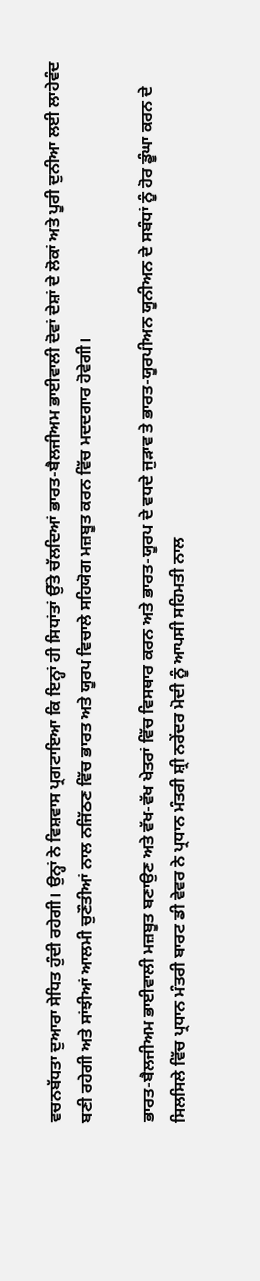ਵਚਨਬੱਧਤਾ ਦੁਆਰਾ ਸੇਧਿਤ ਹੁੰਦੀ ਰਹੇਗੀ। ਉਨ੍ਹਾਂ ਨੇ ਵਿਸ਼ਵਾਸ ਪ੍ਰਗਟਾਇਆ ਕਿ ਇਨ੍ਹਾਂ ਹੀ ਸਿਧਾਂਤਾਂ ਉੱਤੇ ਚੱਲਦਿਆਂ ਭਾਰਤ-ਬੈਲਜੀਅਮ ਭਾਈਵਾਲੀ ਦੋਵਾਂ ਦੇਸ਼ਾਂ ਦੇ ਲੋਕਾਂ ਅਤੇ ਪੂਰੀ ਦੁਨੀਆ ਲਈ ਲਾਹੇਵੰਦ ਬਣੀ ਰਹੇਗੀ ਅਤੇ ਸਾਂਝੀਆਂ ਆਲਮੀ ਚੁਣੌਤੀਆਂ ਨਾਲ ਨਜਿੱਠਣ ਵਿੱਚ ਭਾਰਤ ਅਤੇ ਯੂਰਪ ਵਿਚਾਲੇ ਸਹਿਯੋਗ ਮਜ਼ਬੂਤ ਕਰਨ ਵਿੱਚ ਮਦਦਗਾਰ ਹੋਵੇਗੀ।

ਭਾਰਤ-ਬੈਲਜੀਅਮ ਭਾਈਵਾਲੀ ਮਜ਼ਬੂਤ ਬਣਾਉਣ ਅਤੇ ਵੱਖ-ਵੱਖ ਖੇਤਰਾਂ ਵਿੱਚ ਵਿਸਥਾਰ ਕਰਨ ਅਤੇ ਭਾਰਤ-ਯੂਰਪ ਦੇ ਵਧਦੇ ਜੁੜਾਵ ਤੇ ਭਾਰਤ-ਯੂਰਪੀਅਨ ਯੂਨੀਅਨ ਦੇ ਸਬੰਧਾਂ ਨੂੰ ਹੋਰ ਡੂੰਘਾ ਕਰਨ ਦੇ ਸਿਲਸਿਲੇ ਵਿੱਚ ਪ੍ਰਧਾਨ ਮੰਤਰੀ ਬਾਰਟ ਡੀ ਵੇਵਰ ਨੇ ਪ੍ਰਧਾਨ ਮੰਤਰੀ ਸ਼੍ਰੀ ਨਰੇਂਦਰ ਮੋਦੀ ਨੂੰ ਆਪਸੀ ਸਹਿਮਤੀ ਨਾਲ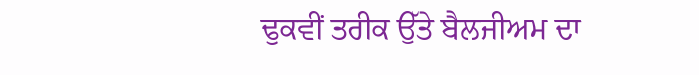ਢੁਕਵੀਂ ਤਰੀਕ ਉੱਤੇ ਬੈਲਜੀਅਮ ਦਾ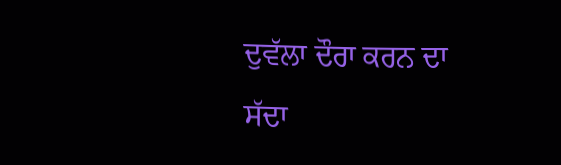ਦੁਵੱਲਾ ਦੌਰਾ ਕਰਨ ਦਾ ਸੱਦਾ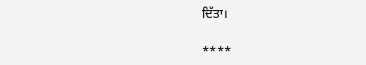ਦਿੱਤਾ।

****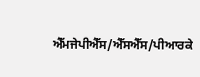ਐੱਮਜੇਪੀਐੱਸ/ਐੱਸਐੱਸ/ਪੀਆਰਕੇ